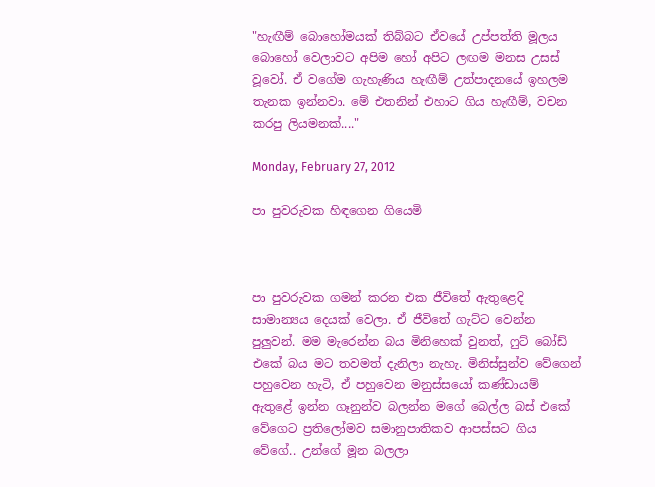"හැඟීම් බොහෝමයක් තිබ්බට ඒවයේ උප්පත්ති මූලය බොහෝ වෙලාවට අපිම හෝ අපිට ලඟම මනස උසස් වූවෝ. ඒ වගේම ගැහැණිය හැඟීම් උත්පාදනයේ ඉහලම තැනක ඉන්නවා. මේ එතනින් එහාට ගිය හැඟීම්, වචන කරපු ලියමනක්...."

Monday, February 27, 2012

පා පුවරුවක හිඳගෙන ගියෙමි



පා පුවරුවක ගමන් කරන එක ජීවිතේ ඇතුළෙදි සාමාන්‍යය දෙයක් වෙලා. ඒ ජීවිතේ ගැට්ට වෙන්න පුලුවන්. මම මැරෙන්න බය මිනිහෙක් වුනත්, ෆුට් බෝඩ් එකේ බය මට තවමත් දැනිලා නැහැ. මිනිස්සුන්ව වේගෙන් පහුවෙන හැටි, ඒ පහුවෙන මනුස්සයෝ කණ්ඩායම් ඇතුළේ ඉන්න ගෑනුන්ව බලන්න මගේ බෙල්ල බස් එකේ වේගෙට ප්‍රතිලෝමව සමානුපාතිකව ආපස්සට ගිය වේගේ.. උන්ගේ මූන බලලා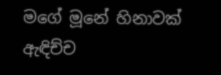මගේ මූනේ හිනාවක් ඇඳිච්ච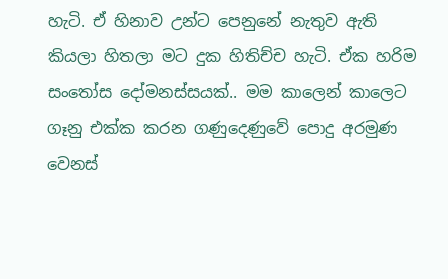හැටි. ඒ හිනාව උන්ට පෙනුනේ නැතුව ඇති කියලා හිතලා මට දුක හිතිච්ච හැටි. ඒක හරිම සංතෝස දෝමනස්සයක්.. මම කාලෙන් කාලෙට ගෑනු එක්ක කරන ගණුදෙණුවේ පොදු අරමුණ වෙනස්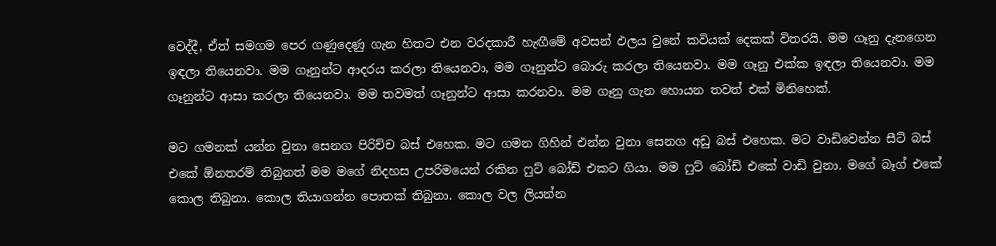වෙද්දී, ඒත් සමගම පෙර ගණුදෙණු ගැන හිතට එන වරදකාරී හැඟීමේ අවසන් ඵලය වුනේ කවියක් දෙකක් විතරයි. මම ගෑනු දැනගෙන ඉඳලා තියෙනවා. මම ගෑනුන්ට ආදරය කරලා තියෙනවා, මම ගෑනුන්ට බොරු කරලා තියෙනවා. මම ගෑනු එක්ක ඉඳලා තියෙනවා. මම ගෑනුන්ට ආසා කරලා තියෙනවා. මම තවමත් ගෑනුන්ට ආසා කරනවා. මම ගෑනු ගැන හොයන තවත් එක් මිනිහෙක්.

මට ගමනක් යන්න වුනා සෙනග පිරිච්ච බස් එහෙක. මට ගමන ගිහින් එන්න වුනා සෙනග අඩු බස් එහෙක. මට වාඩිවෙන්න සීට් බස් එකේ ඕනතරම් තිබුනත් මම මගේ නිදහස උපරිමයෙන් රකින ෆුට් බෝඩ් එකට ගියා. මම ෆුට් බෝඩ් එකේ වාඩි වුනා. මගේ බෑග් එකේ කොල තිබුනා. කොල තියාගන්න පොතක් තිබුනා. කොල වල ලියන්න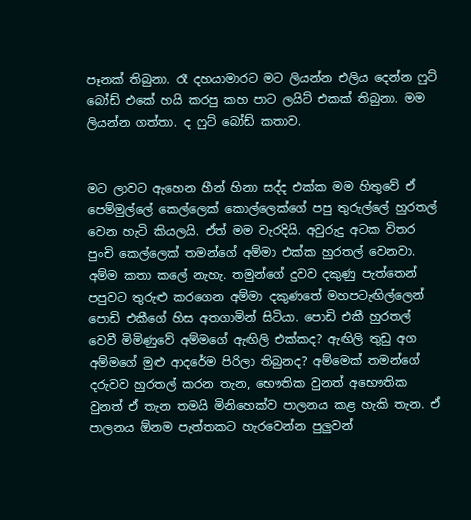පෑනක් තිබුනා. රෑ දහයාමාරට මට ලියන්න එලිය දෙන්න ෆුට් බෝඩ් එකේ හයි කරපු කහ පාට ලයිට් එකක් තිබුනා. මම ලියන්න ගත්තා. ද ෆුට් බෝඩ් කතාව.


මට ලාවට ඇහෙන හීන් හිනා සද්ද එක්ක මම හිතුවේ ඒ පෙම්මුල්ලේ කෙල්ලෙක් කොල්ලෙක්ගේ පපු තුරුල්ලේ හුරතල් වෙන හැටි කියලයි. ඒත් මම වැරදියි. අවුරුදු අටක විතර පුංචි කෙල්ලෙක් තමන්ගේ අම්මා එක්ක හුරතල් වෙනවා. අම්ම කතා කලේ නැහැ. තමුන්ගේ දුවව දකුණු පැත්තෙන් පපුවට තුරුළු කරගෙන අම්මා දකුණතේ මහපටැඟිල්ලෙන් පොඩි එකීගේ හිස අතගාමින් සිටියා. පොඩි එකී හුරතල් වෙවී මිමිණුවේ අම්මගේ ඇඟිලි එක්කද? ඇඟිලි තුඩු අග අම්මගේ මුළු ආදරේම පිරිලා තිබුනද? අම්මෙක් තමන්ගේ දරුවව හුරතල් කරන තැන, භෞතික වුනත් අභෞතික වුනත් ඒ තැන තමයි මිනිහෙක්ව පාලනය කළ හැකි තැන. ඒ පාලනය ඕනම පැත්තකට හැරවෙන්න පුලුවන්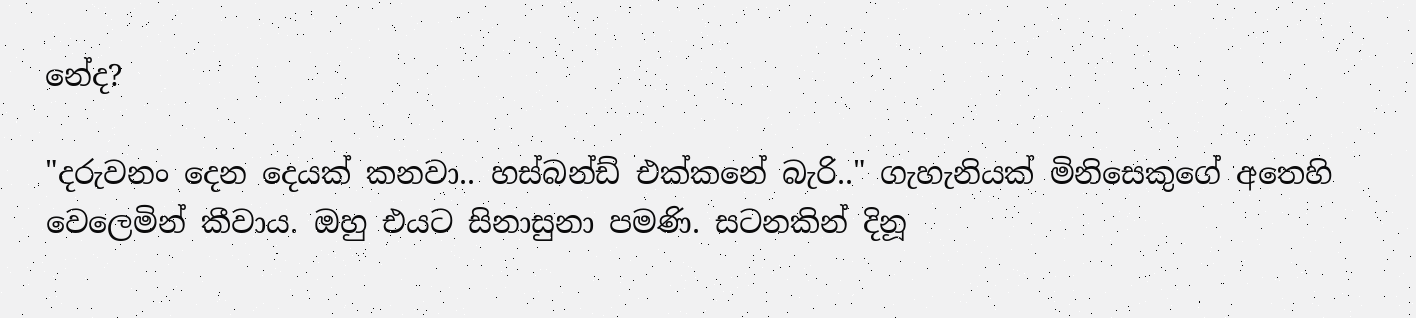නේද?

"දරුවනං දෙන දෙයක් කනවා.. හස්බන්ඩ් එක්කනේ බැරි.." ගැහැනියක් මිනිසෙකුගේ අතෙහි වෙලෙමින් කීවාය. ඔහු එයට සිනාසුනා පමණි. සටනකින් දිනූ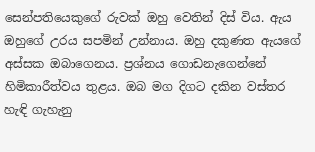සෙන්පතියෙකුගේ රුවක් ඔහු වෙතින් දිස් විය. ඇය ඔහුගේ උරය සපමින් උන්නාය. ඔහු දකුණත ඇයගේ අස්සක ඔබාගෙනය. ප්‍රශ්නය ගොඩනැගෙන්නේ හිමිකාරීත්වය තුළය. ඔබ මග දිගට දකින වස්තර හැඳි ගැහැනු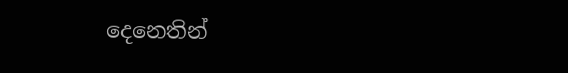දෙනෙතින්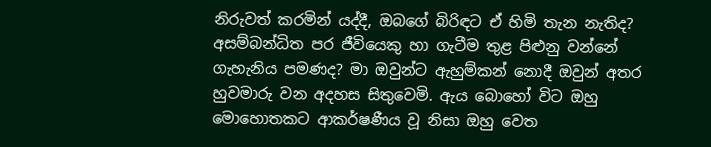නිරුවත් කරමින් යද්දී, ඔබගේ බිරිඳට ඒ හිමි තැන නැතිද? අසම්බන්ධිත පර ජීවියෙකු හා ගැටීම තුළ පිළුනු වන්නේ ගැහැනිය පමණද? මා ඔවුන්ට ඇහුම්කන් නොදී ඔවුන් අතර හුවමාරු වන අදහස සිතුවෙමි. ඇය බොහෝ විට ඔහු මොහොතකට ආකර්ෂණීය වූ නිසා ඔහු වෙත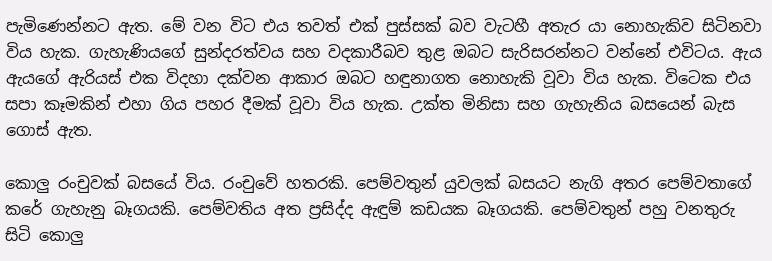පැමිණෙන්නට ඇත. මේ වන විට එය තවත් එක් පුස්සක් බව වැටහී අතැර යා නොහැකිව සිටිනවා විය හැක. ගැහැණියගේ සුන්දරත්වය සහ වදකාරීබව තුළ ඔබට සැරිසරන්නට වන්නේ එවිටය. ඇය ඇයගේ ඇරියස් එක විදහා දක්වන ආකාර ඔබට හඳුනාගත නොහැකි වූවා විය හැක. විටෙක එය සපා කෑමකින් එහා ගිය පහර දීමක් වූවා විය හැක. උක්ත මිනිසා සහ ගැහැනිය බසයෙන් බැස ගොස් ඇත.

කොලු රංචුවක් බසයේ විය. රංචුවේ හතරකි. පෙම්වතුන් යුවලක් බසයට නැගි අතර පෙම්වතාගේ කරේ ගැහැනු බෑගයකි. පෙම්වතිය අත ප්‍රසිද්ද ඇඳුම් කඩයක බෑගයකි. පෙම්වතුන් පහු වනතුරු සිටි කොලු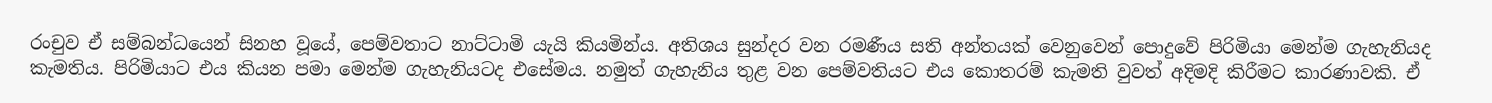රංචුව ඒ සම්බන්ධයෙන් සිනහ වූයේ, පෙම්වතාට නාට්ටාමි යැයි කියමින්ය. අතිශය සුන්දර වන රමණීය සති අන්තයක් වෙනුවෙන් පොදුවේ පිරිමියා මෙන්ම ගැහැනියද කැමතිය. පිරිමියාට එය කියන පමා මෙන්ම ගැහැනියටද එසේමය. නමුත් ගැහැනිය තුළ වන පෙම්වතියට එය කොතරම් කැමති වුවත් අදිමදි කිරීමට කාරණාවකි. ඒ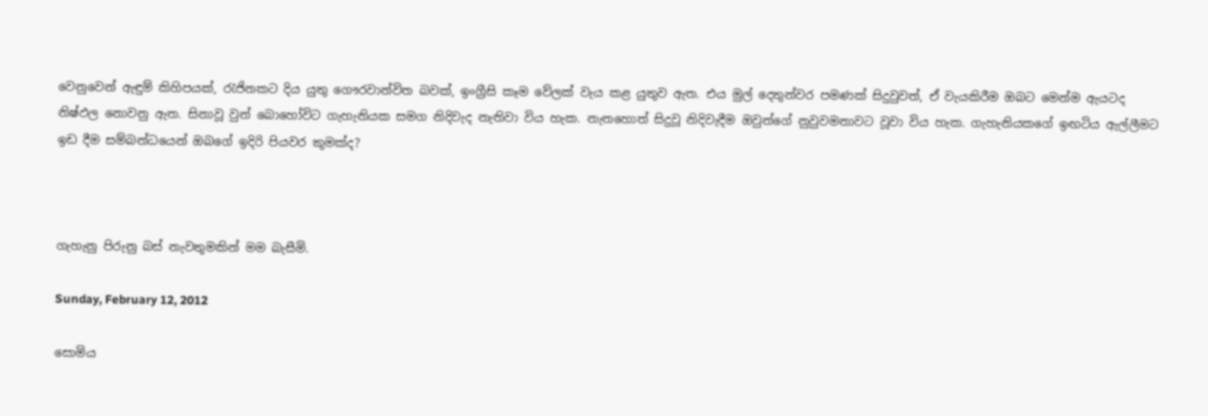වෙනුවෙන් ඇඳුම් කිහිපයක්, රැජිනකට දිය යුතු ගෞරවාන්විත බවක්, ඉංග්‍රීසි කෑම වේලක් වැය කළ යුතුව ඇත. එය මුල් දෙතුන්වර පමණක් සිදුවුවත්, ඒ වැයකිරීම ඔබට මෙන්ම ඇයටද නිෂ්ඵල නොවනු ඇත. සිනාවූ වුන් බොහෝවිට ගැහැනියක සමග නිදිවැද නැතිවා විය හැක. නැතහොත් සිදුවූ නිදිවැදීම ඔවුන්ගේ නුවුවමනාවට වූවා විය හැක. ගැහැනියකගේ ඉඟටිය ඇල්ලීමට ඉඩ දීම සම්බන්ධයෙන් ඔබගේ ඉදිරි පියවර කුමක්ද?



ගැහැනු පිරුනු බස් නැවතුමකින් මම බැසීමි.

Sunday, February 12, 2012

සොමිය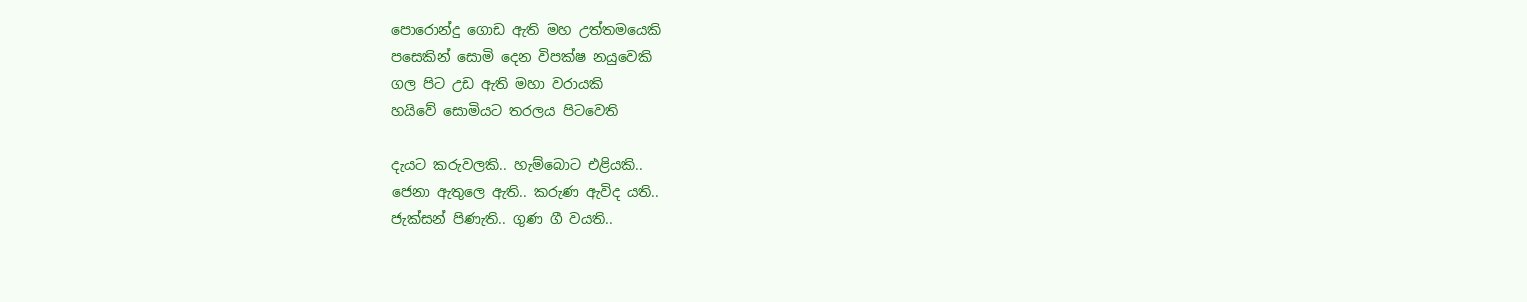පොරොන්දු ගොඩ ඇති මහ උත්තමයෙකි
පසෙකින් සොමි දෙන විපක්ෂ නයුවෙකි
ගල පිට උඩ ඇති මහා වරායකි
හයිවේ සොමියට තරලය පිටවෙති

දැයට කරුවලකි.. හැම්බොට එළියකි..
ජෙනා ඇතුලෙ ඇති.. කරුණ ඇවිද යති..
ජැක්සන් පිණැති.. ගුණ ගී වයති..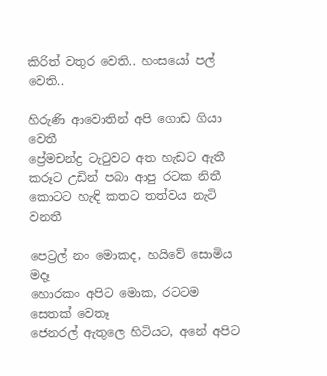කිරිත් වතුර වෙති.. හංසයෝ පල් වෙති..

හිරුණි ආවොතින් අපි ගොඩ ගියා වෙතී
ප්‍රේමචන්ද්‍ර ටැටුවට අත හැඩට ඇතී
කරූට උඩින් පබා ආපු රටක නිතී
කොටට හැඳි කතට තත්වය නැටි වනතී

පෙට්‍රල් නං මොකද, හයිවේ සොමිය මදෑ
හොරකං අපිට මොක, රටටම සෙතක් වෙතෑ
ජෙනරල් ඇතුලෙ හිටියට, අනේ අපිට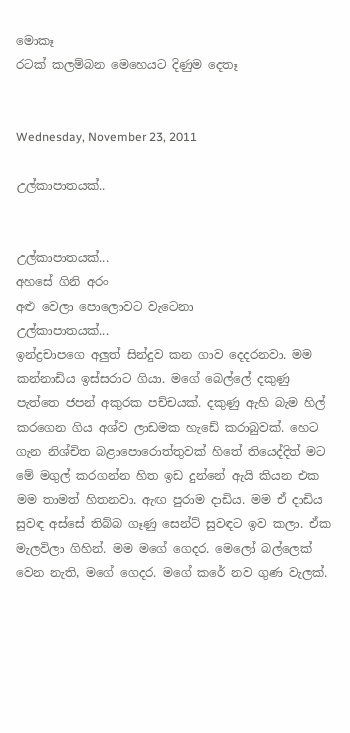මොකෑ
රටක් කලම්බන මෙහෙයට දිණුම දෙතෑ


Wednesday, November 23, 2011

උල්කාපාතයක්..


උල්කාපාතයක්...
අහසේ ගිනි අරං
අළු වෙලා පොලොවට වැටෙනා
උල්කාපාතයක්...
ඉන්ද්‍රචාපගෙ අලුත් සින්දුව කන ගාව දෙදරනවා. මම කන්නාඩිය ඉස්සරාට ගියා. මගේ බෙල්ලේ දකුණු පැත්තෙ ජපන් අකුරක පච්චයක්. දකුණු ඇහි බැම හිල් කරගෙන ගිය අශ්ව ලාඩමක හැඩේ කරාබුවක්. හෙට ගැන නිශ්චිත බළාපොරොත්තුවක් හිතේ තියෙද්දිත් මට මේ මගුල් කරගන්න හිත ඉඩ දුන්නේ ඇයි කියන එක මම තාමත් හිතනවා. ඇඟ පුරාම දාඩිය. මම ඒ දාඩිය සුවඳ අස්සේ තිබ්බ ගෑණු සෙන්ට් සුවඳට ඉව කලා. ඒක මැලවිලා ගිහින්. මම මගේ ගෙදර. මෙලෝ බල්ලෙක් වෙන නැති, මගේ ගෙදර. මගේ කරේ නව ගුණ වැලක්.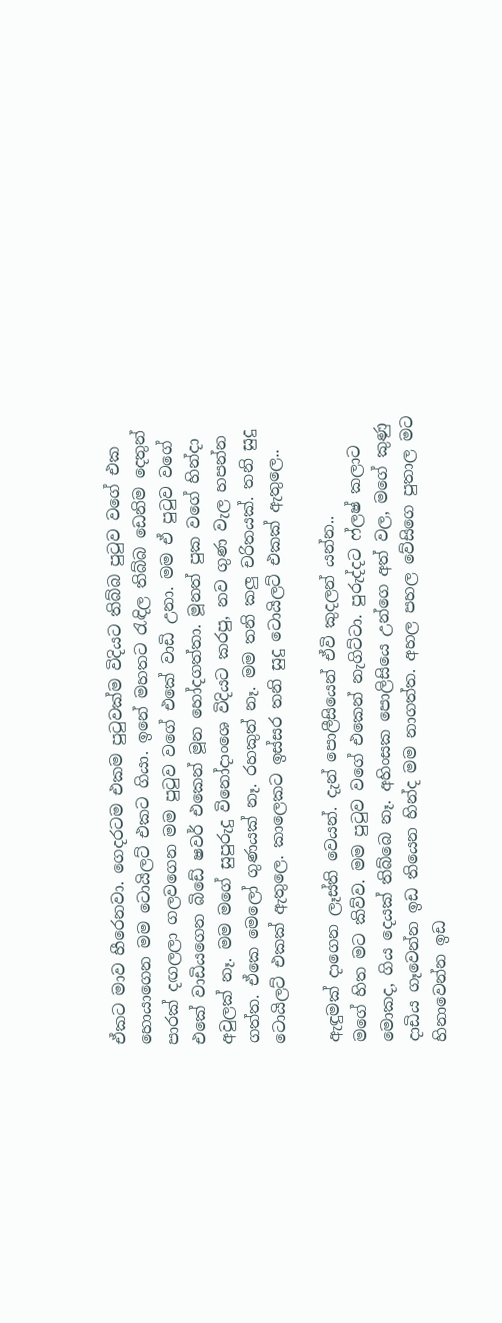ඒකට මාව හීරෙනවා. ගෙදරටම එකම පුටුවක්ම විදියට තිබ්බ පුටුව වගේ එක හොයාගෙන මම ටොයිලට් එකට ගියා. ඉනේ මහතට රැඳිල තිබ්බ ඩෙනිම දෙතුන් පාරක් දඟලලා ගලවගෙන මම පුටුව වගේ එකේ වාඩි උනා. මම ඒ පුටුව වගේ එකේ වාඩියගෙන බිඩේ ෂවර් එකෙන් මූන හෝදගත්තා. මූනත් පුක වගේ හින්දා අවුලක් නෑ. මම මගේ සුපුරුදු විනෝදාංශෙ විදියට කරපු, නව ගුණ වැල හපන්න ගත්ත. ඒකෙ මෙලෝ ගුණයක් නෑ. රහකුත් නෑ. මම තනි කලු චරිතයක්. තනි සුදු ටොයිලට් එකක් ඇතුලෙ. කාලෙකට ඉස්සර තනි සුදු ටොයිලට් එකක් ඇතුලෙ..

ඇඳුමක් දාගෙන ලෑස්ති වෙයන්. දැන් පොලීසියෙන් ඒවි කුදලන් යන්න..
මගේ හිත මට කිව්ව. මම පුටුව වගේ එකෙන් නැගිට්ටා. පුරුද්දට ෆ්ලෂ් කලාට මොකද, ගිය දෙයක් තිබ්බෙ නෑ. අහිංසක පොලිසියෙ උන්ගෙ අත් වල, මගේ කුණු දාඩිය ගෑවෙන්න ඉඩ තියෙන හින්ද මම නාගත්ත. අහල පහල වේසිගෙ පුතාල මට හිනාවෙන්න ඉඩ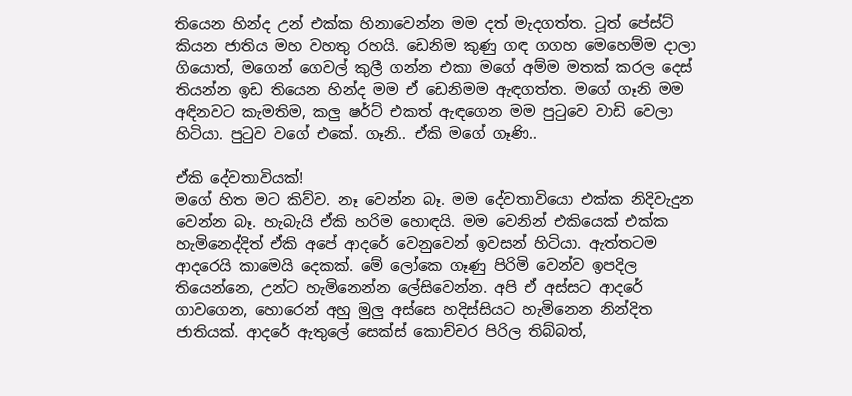තියෙන හින්ද උන් එක්ක හිනාවෙන්න මම දත් මැදගත්ත. ටූත් පේස්ට් කියන ජාතිය මහ වහතු රහයි. ඩෙනිම කුණු ගඳ ගගහ මෙහෙම්ම දාලා ගියොත්, මගෙන් ගෙවල් කුලී ගන්න එකා මගේ අම්ම මතක් කරල දෙස් තියන්න ඉඩ තියෙන හින්ද මම ඒ ඩෙනිමම ඇඳගත්ත. මගේ ගෑනි මම අඳිනවට කැමතිම, කලු ෂර්ට් එකත් ඇඳගෙන මම පුටුවෙ වාඩි වෙලා හිටියා. පුටුව වගේ එකේ. ගෑනි.. ඒකි මගේ ගෑණි..

ඒකි දේවතාවියක්!
මගේ හිත මට කිව්ව. නෑ වෙන්න බෑ. මම දේවතාවියො එක්ක නිදිවැදුන වෙන්න බෑ. හැබැයි ඒකි හරිම හොඳයි. මම වෙනින් එකියෙක් එක්ක හැමිනෙද්දිත් ඒකි අපේ ආදරේ වෙනුවෙන් ඉවසන් හිටියා. ඇත්තටම ආදරෙයි කාමෙයි දෙකක්. මේ ලෝකෙ ගෑණු පිරිමි වෙන්ව ඉපදිල තියෙන්නෙ, උන්ට හැමිනෙන්න ලේසිවෙන්න. අපි ඒ අස්සට ආදරේ ගාවගෙන, හොරෙන් අහු මුලු අස්සෙ හදිස්සියට හැමිනෙන නින්දිත ජාතියක්. ආදරේ ඇතුලේ සෙක්ස් කොච්චර පිරිල තිබ්බත්,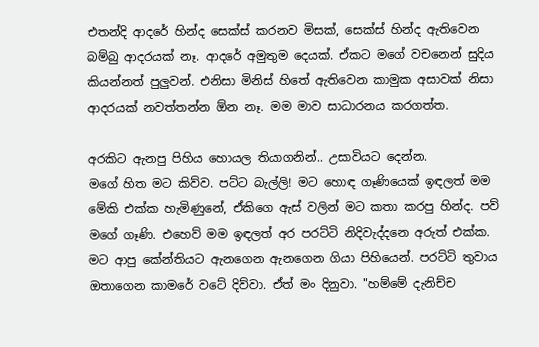එතන්දි ආදරේ හින්ද සෙක්ස් කරනව මිසක්, සෙක්ස් හින්ද ඇතිවෙන බම්බු ආදරයක් නෑ. ආදරේ අමුතුම දෙයක්. ඒකට මගේ වචනෙන් සුදිය කියන්නත් පුලුවන්. එනිසා මිනිස් හිතේ ඇතිවෙන කාමුක අසාවක් නිසා ආදරයක් නවත්තන්න ඕන නෑ. මම මාව සාධාරනය කරගත්ත.

අරකිට ඇනපු පිහිය හොයල තියාගනින්.. උසාවියට දෙන්න.
මගේ හිත මට කිව්ව. පට්ට බැල්ලි! මට හොඳ ගෑණියෙක් ඉඳලත් මම මේකි එක්ක හැමිණුනේ, ඒකිගෙ ඇස් වලින් මට කතා කරපු හින්ද. පව් මගේ ගෑණි. එහෙව් මම ඉඳලත් අර පරට්ටි නිදිවැද්දනෙ අරුත් එක්ක. මට ආපු කේන්තියට ඇනගෙන ඇනගෙන ගියා පිහියෙන්. පරට්ටි තුවාය ඔතාගෙන කාමරේ වටේ දිව්වා. ඒත් මං දිනුවා. "හම්මේ දැනිච්ච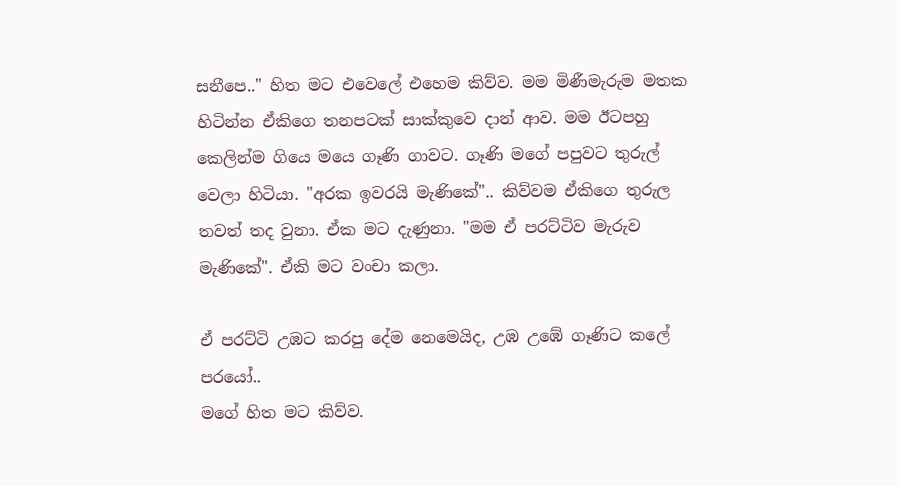සනීපෙ.." හිත මට එවෙලේ එහෙම කිව්ව. මම මිණීමැරුම මතක හිටින්න ඒකිගෙ තනපටක් සාක්කුවෙ දාන් ආව. මම ඊටපහු කෙලින්ම ගි‍යෙ මයෙ ගෑණි ගාවට. ගෑණි මගේ පපුවට තුරුල් වෙලා හිටියා. "අරක ඉවරයි මැණිකේ".. කිව්වම ඒකිගෙ තුරුල තවත් තද වුනා. ඒක මට දැණුනා. "මම ඒ පරට්ටිව මැරුව මැණිකේ". ඒකි මට වංචා කලා.

ඒ පරට්ටි උඹට කරපු දේම නෙමෙයිද, උඹ උඹේ ගෑණිට කලේ පරයෝ..
මගේ හිත මට කිව්ව.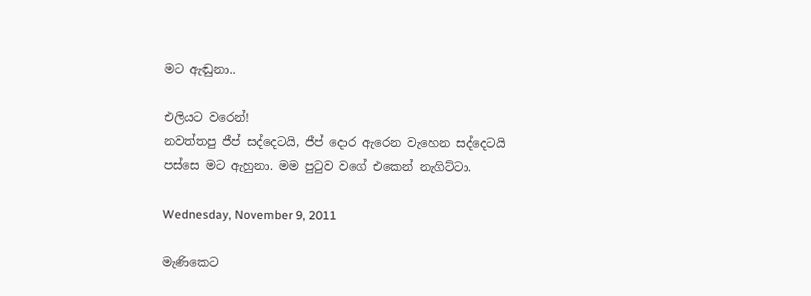මට ඇඬුනා..

එලියට වරෙන්!
නවත්තපු ජීප් සද්දෙටයි, ජීප් දොර ඇරෙන වැහෙන සද්දෙටයි පස්සෙ මට ඇහුනා. මම පුටුව වගේ එකෙන් නැගිට්ටා.

Wednesday, November 9, 2011

මැණිකෙට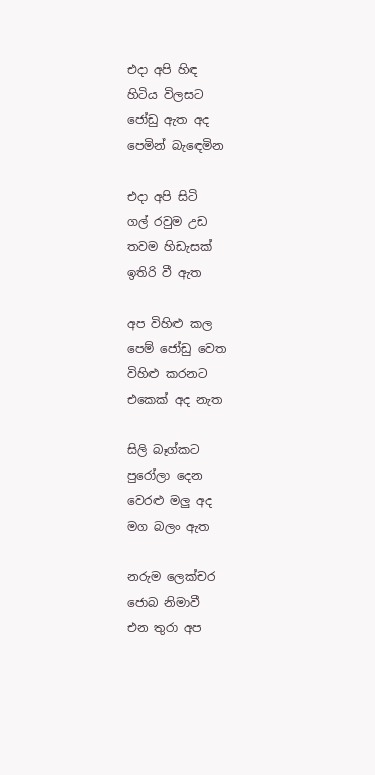එදා අපි හිඳ
හිටිය විලසට
ජෝඩු ඇත අද
පෙමින් බැඳෙමින

එදා අපි සිටි
ගල් රවුම උඩ
තවම හිඩැසක්
ඉතිරි වී ඇත

අප විහිළු කල
පෙම් ජෝඩු වෙත
විහිළු කරනට
එකෙක් අද නැත

සිලි බෑග්කට
පුරෝලා දෙන
වෙරළු මලු අද
මග බලං ඇත

නරුම ලෙක්චර
ජොබ නිමාවී
එන තුරා අප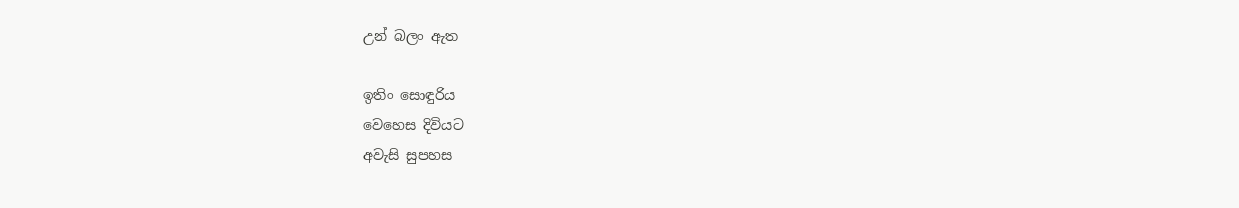උන් බලං ඇත

ඉතිං සොඳුරිය
වෙහෙස දිවියට
අවැසි සුපහස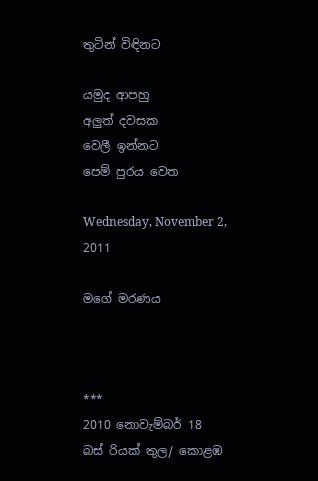තුටින් විඳිනට

යමුද ආපහු
අලුත් දවසක
වෙලී ඉන්නට
පෙම් පුරය වෙත

Wednesday, November 2, 2011

මගේ මරණය



***
2010 නොවැම්බර් 18
බස් රියක් තුල/ කොළඹ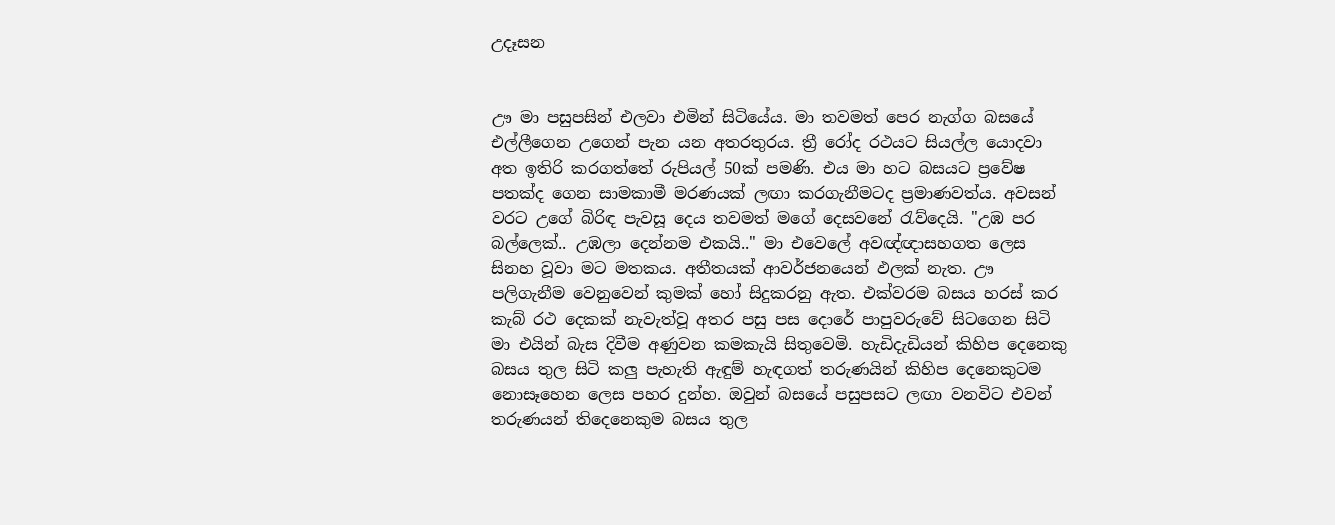උදෑසන


ඌ මා පසුපසින් එලවා එමින් සිටියේය. මා තවමත් පෙර නැග්ග බසයේ එල්ලීගෙන උගෙන් පැන යන අතරතුරය. ත්‍රී රෝද රථයට සියල්ල යොදවා අත ඉතිරි කරගත්තේ රුපියල් 50ක් පමණි. එය මා හට බසයට ප්‍රවේෂ පතක්ද ගෙන සාමකාමී මරණයක් ලඟා කරගැනීමටද ප්‍රමාණවත්ය. අවසන් වරට උගේ බිරිඳ පැවසූ දෙය තවමත් මගේ දෙසවනේ රැව්දෙයි. "උඹ පර බල්ලෙක්.. උඹලා දෙන්නම එකයි.." මා එවෙලේ අවඥ්ඥාසහගත ලෙස සිනහ වූවා මට මතකය. අතීතයක් ආවර්ජනයෙන් ඵලක් නැත. ඌ පලිගැනීම වෙනුවෙන් කුමක් හෝ සිදුකරනු ඇත. එක්වරම බසය හරස් කර කැබ් රථ දෙකක් නැවැත්වූ අතර පසු පස දොරේ පාපුවරුවේ සිටගෙන සිටි මා එයින් බැස දිවීම අණුවන කමකැයි සිතුවෙමි. හැඩිදැඩියන් කිහිප දෙනෙකු බසය තුල සිටි කලු පැහැති ඇඳුම් හැඳගත් තරුණයින් කිහිප දෙනෙකුටම නොසෑහෙන ලෙස පහර දුන්හ. ඔවුන් බසයේ පසුපසට ලඟා වනවිට එවන් තරුණයන් තිදෙනෙකුම බසය තුල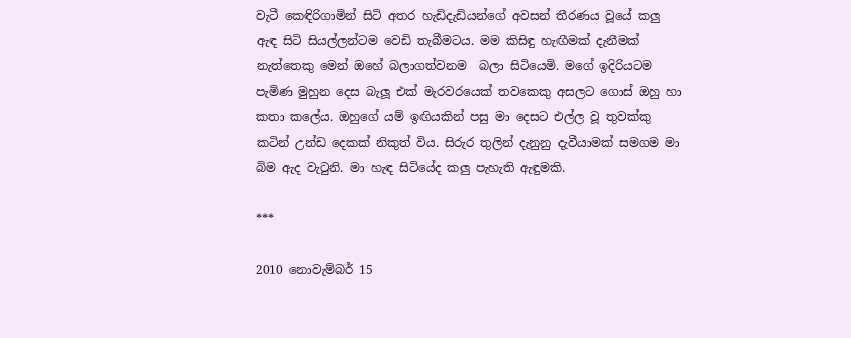වැටී කෙඳිරිගාමින් සිටි අතර හැඩිදැඩියන්ගේ අවසන් තීරණය වූයේ කලු ඇඳ සිටි සියල්ලන්ටම වෙඩි තැබීමටය. මම කිසිඳු හැඟීමක් දැනීමක් නැත්තෙකු මෙන් ඔහේ බලාගත්වනම  බලා සිටියෙමි. මගේ ඉදිරියටම පැමිණ මුහුන දෙස බැලූ එක් මැරවරයෙක් තවකෙකු අසලට ගොස් ඔහු හා කතා කලේය. ඔහුගේ යම් ඉඟියකින් පසු මා දෙසට එල්ල වූ තුවක්කු කටින් උන්ඩ දෙකක් නිකුත් විය. සිරුර තුලින් දැනුනු දැවීයාමක් සමගම මා බිම ඇද වැටුනි. මා හැඳ සිටියේද කලු පැහැති ඇඳුමකි.

***

2010 නොවැම්බර් 15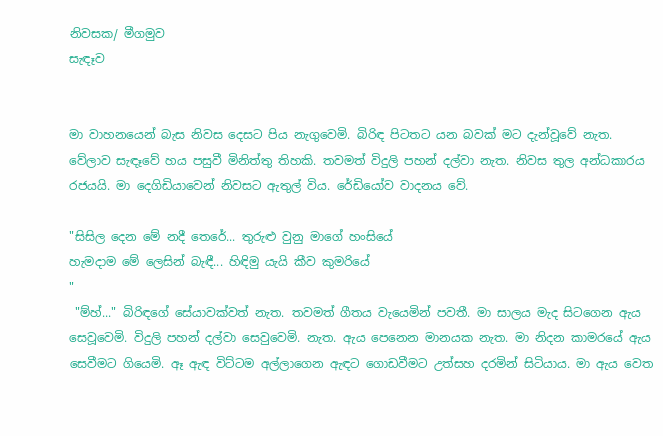නිවසක/ මීගමුව
සැඳෑව


මා වාහනයෙන් බැස නිවස දෙසට පිය නැගුවෙමි. බිරිඳ පිටතට යන බවක් මට දැන්වූවේ නැත. වේලාව සැඳෑවේ හය පසුවී මිනිත්තු තිහකි. තවමත් විදුලි පහන් දල්වා නැත. නිවස තුල අන්ධකාරය රජයයි. මා දෙගිඩියාවෙන් නිවසට ඇතුල් විය. රේඩියෝව වාදනය වේ.

"සිසිල දෙන මේ නදී තෙරේ... තුරුළු වුනු මාගේ හංසියේ
හැමදාම මේ ලෙසින් බැඳී... හිඳිමු යැයි කීව කුමරියේ
"
 "ම්හ්..." බිරිඳගේ සේයාවක්වත් නැත. තවමත් ගීතය වැයෙමින් පවතී. මා සාලය මැද සිටගෙන ඇය සෙවූවෙමි. විදුලි පහන් දල්වා සෙවුවෙමි. නැත. ඇය පෙනෙන මානයක නැත. මා නිදන කාමරයේ ඇය සෙවීමට ගියෙමි. ඈ ඇඳ විට්ටම අල්ලාගෙන ඇඳට ගොඩවීමට උත්සහ දරමින් සිටියාය. මා ඇය වෙත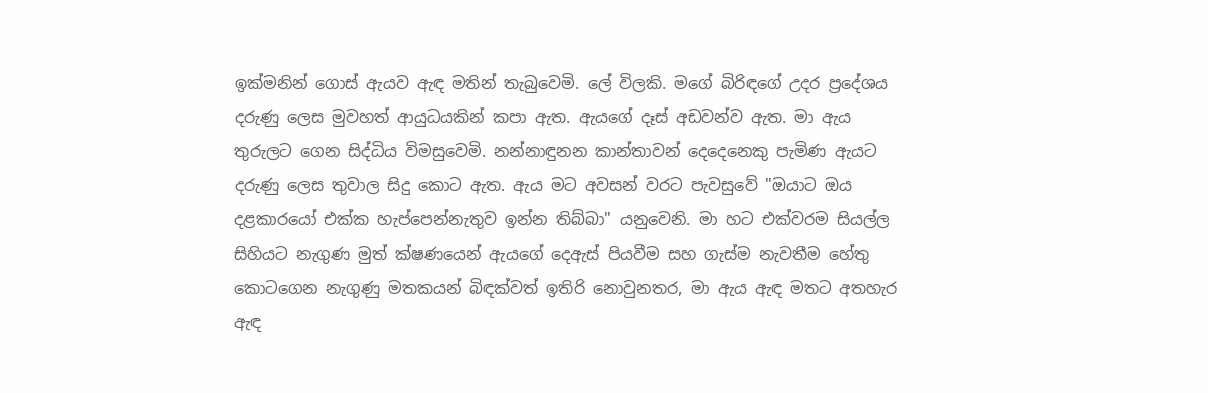ඉක්මනින් ගොස් ඇයව ඇඳ මතින් තැබුවෙමි. ලේ විලකි. මගේ බිරිඳගේ උදර ප්‍රදේශය දරුණු ලෙස මුවහත් ආයුධයකින් කපා ඇත. ඇයගේ දෑස් අඩවන්ව ඇත. මා ඇය තුරුලට ගෙන සිද්ධිය විමසුවෙමි. නන්නාඳුනන කාන්තාවන් දෙදෙනෙකු පැමිණ ඇයට දරුණු ලෙස තුවාල සිදු කොට ඇත. ඇය මට අවසන් වරට පැවසුවේ "ඔයාට ඔය දළකාරයෝ එක්ක හැප්පෙන්නැතුව ඉන්න තිබ්බා" යනුවෙනි. මා හට එක්වරම සියල්ල සිහියට නැගුණ මුත් ක්ෂණයෙන් ඇයගේ දෙඇස් පියවීම සහ ගැස්ම නැවතීම හේතු කොටගෙන නැගුණු මතකයන් බිඳක්වත් ඉතිරි නොවුනතර, මා ඇය ඇඳ මතට අතහැර ඇඳ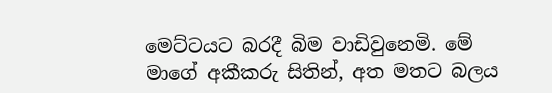මෙට්ටයට බරදී බිම වාඩිවුනෙමි. මේ මාගේ අකීකරු සිතින්, අත මතට බලය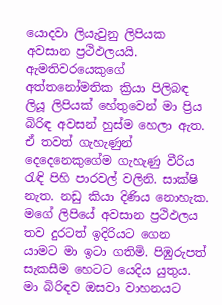යොදවා ලියැවුනු ලිපියක අවසාන ප්‍රථිඵලයයි. ඇමතිවරයෙකුගේ අත්තනෝමතික ක්‍රියා පිලිබඳ ලියූ ලිපියක් හේතුවෙන් මා ප්‍රිය බිරිඳ අවසන් හුස්ම හෙලා ඇත. ඒ තවත් ගැහැණුන් දෙදෙනෙකුගේම ගැහැණු වීරිය රැඳි පිහි පාරවල් වලිනි. සාක්ෂි නැත. නඩු කියා දිණිය නොහැක. මගේ ලිපියේ අවසාන ප්‍රථිඵලය තව දුරටත් ඉදිරියට ගෙන යාමට මා ඉටා ගතිමි. පිඹුරුපත් සැකසීම හෙටට යෙදිය යුතුය. මා බිරිඳව ඔසවා වාහනයට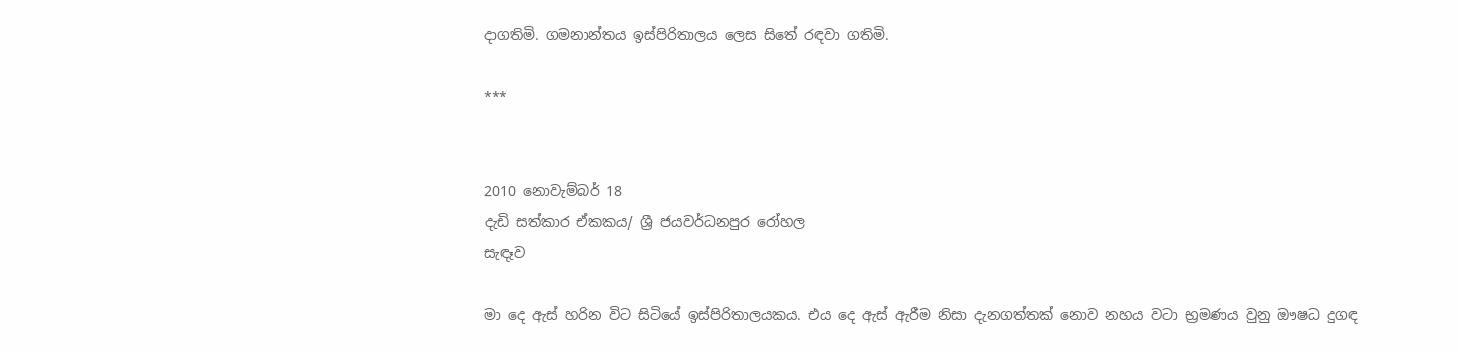දාගතිමි. ගමනාන්තය ඉස්පිරිතාලය ලෙස සිතේ රඳවා ගතිමි.

***


2010 නොවැම්බර් 18
දැඩි සත්කාර ඒකකය/ ශ්‍රී ජයවර්ධනපුර රෝහල
සැඳෑව

මා දෙ ඇස් හරින විට සිටියේ ඉස්පිරිතාලයකය. එය දෙ ඇස් ඇරීම නිසා දැනගත්තක් නොව නහය වටා භ්‍රමණය වුනු ඖෂධ දුගඳ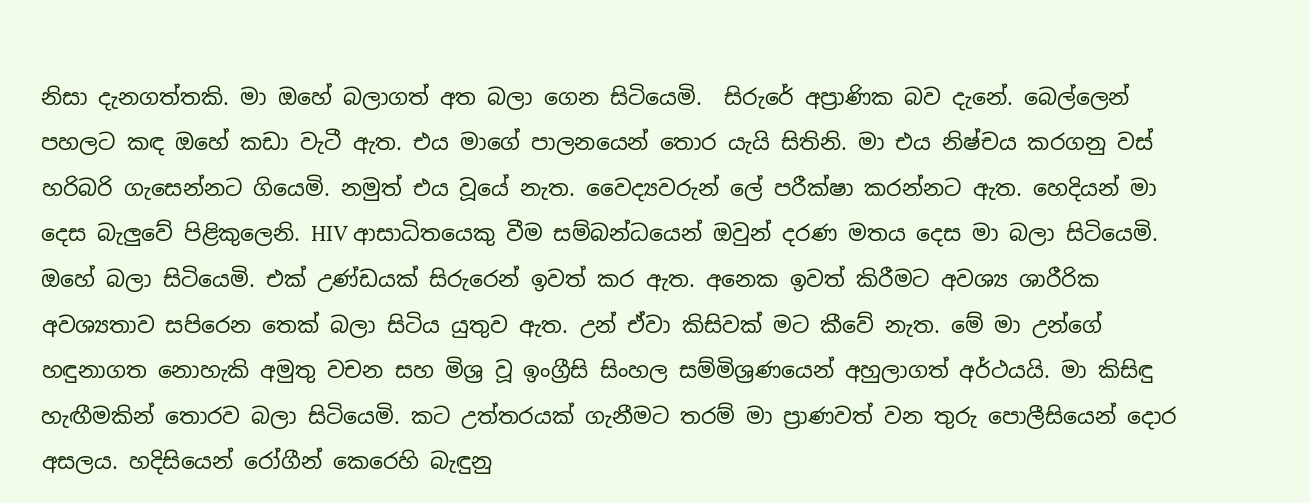නිසා දැනගත්තකි. මා ඔහේ බලාගත් අත බලා ගෙන සිටියෙමි.  සිරුරේ අප්‍රාණික බව දැනේ. බෙල්ලෙන් පහලට කඳ ඔහේ කඩා වැටී ඇත. එය මාගේ පාලනයෙන් තොර යැයි සිතිනි. මා එය නිෂ්චය කරගනු වස් හරිබරි ගැසෙන්නට ගියෙමි. නමුත් එය වූයේ නැත. වෛද්‍යවරුන් ලේ පරීක්ෂා කරන්නට ඇත. හෙදියන් මා දෙස බැලුවේ පිළිකුලෙනි. HIV ආසාධිතයෙකු වීම සම්බන්ධයෙන් ඔවුන් දරණ මතය දෙස මා බලා සිටියෙමි. ඔහේ බලා සිටියෙමි. එක් උණ්ඩයක් සිරුරෙන් ඉවත් කර ඇත. අනෙක ඉවත් කිරීමට අවශ්‍ය ශාරීරික අවශ්‍යතාව සපිරෙන තෙක් බලා සිටිය යුතුව ඇත. උන් ඒවා කිසිවක් මට කීවේ නැත. මේ මා උන්ගේ හඳුනාගත නොහැකි අමුතු වචන සහ මිශ්‍ර වූ ඉංග්‍රීසි සිංහල සම්මිශ්‍රණයෙන් අහුලාගත් අර්ථයයි. මා කිසිඳු හැඟීමකින් තොරව බලා සිටියෙමි. කට උත්තරයක් ගැනීමට තරම් මා ප්‍රාණවත් වන තුරු පොලීසියෙන් දොර අසලය. හදිසියෙන් රෝගීන් කෙරෙහි බැඳුනු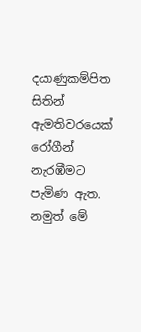දයාණුකම්පිත සිතින් ඇමතිවරයෙක් රෝගීන් නැරඹීමට පැමිණ ඇත. නමුත් මේ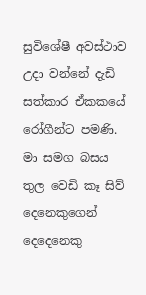සුවිශේෂී අවස්ථාව උදා වන්නේ දැඩි සත්කාර ඒකකයේ රෝගීන්ට පමණි. මා සමග බසය තුල වෙඩි කෑ සිව් දෙනෙකුගෙන් දෙදෙනෙකු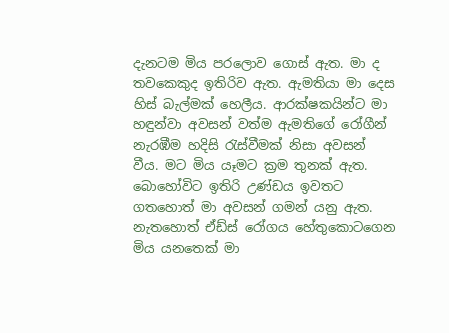දැනටම මිය පරලොව ගොස් ඇත. මා ද තවකෙකුද ඉතිරිව ඇත. ඇමතියා මා දෙස හිස් බැල්මක් හෙලීය. ආරක්ෂකයින්ට මා හඳුන්වා අවසන් වත්ම ඇමතිගේ රෝගීන් නැරඹීම හදිසි රැස්වීමක් නිසා අවසන් වීය. මට මිය යෑමට ක්‍රම තුනක් ඇත. බොහෝවිට ඉතිරි උණ්ඩය ඉවතට ගතහොත් මා අවසන් ගමන් යනු ඇත. නැතහොත් ඒඩ්ස් රෝගය හේතුකොටගෙන මිය යනතෙක් මා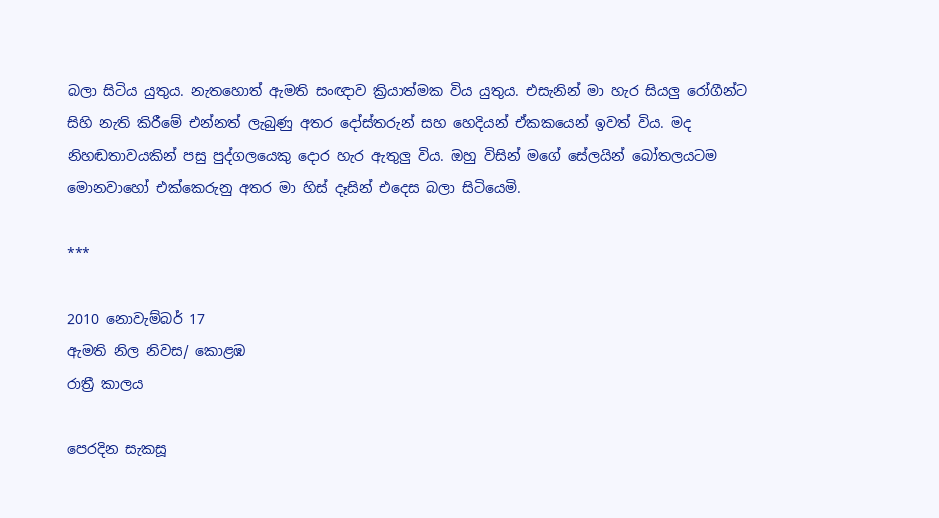බලා සිටිය යුතුය. නැතහොත් ඇමති සංඥාව ක්‍රියාත්මක විය යුතුය. එසැනින් මා හැර සියලු රෝගීන්ට සිහි නැති කිරීමේ එන්නත් ලැබුණු අතර දෝස්තරුන් සහ හෙදියන් ඒකකයෙන් ඉවත් විය. මද නිහඬතාවයකින් පසු පුද්ගලයෙකු දොර හැර ඇතුලු විය. ඔහු විසින් මගේ සේලයින් බෝතලයටම මොනවාහෝ එක්කෙරුනු අතර මා හිස් දෑසින් එදෙස බලා සිටියෙමි.

***

2010 නොවැම්බර් 17
ඇමති නිල නිවස/ කොළඹ
රාත්‍රී කාලය

පෙරදින සැකසූ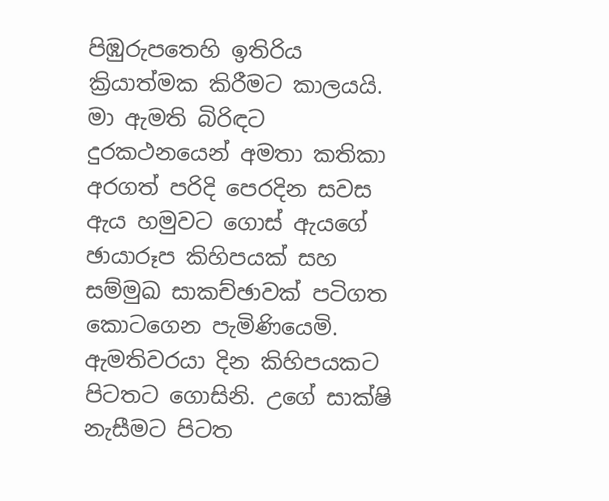පිඹුරුපතෙහි ඉතිරිය ක්‍රියාත්මක කිරීමට කාලයයි. මා ඇමති බිරිඳට දුරකථනයෙන් අමතා කතිකා අරගත් පරිදි පෙරදින සවස ඇය හමුවට ගොස් ඇයගේ ඡායාරූප කිහිපයක් සහ සම්මුඛ සාකච්ඡාවක් පටිගත කොටගෙන පැමිණියෙමි. ඇමතිවරයා දින කිහිපයකට පිටතට ගොසිනි. උගේ සාක්ෂි නැසීමට පිටත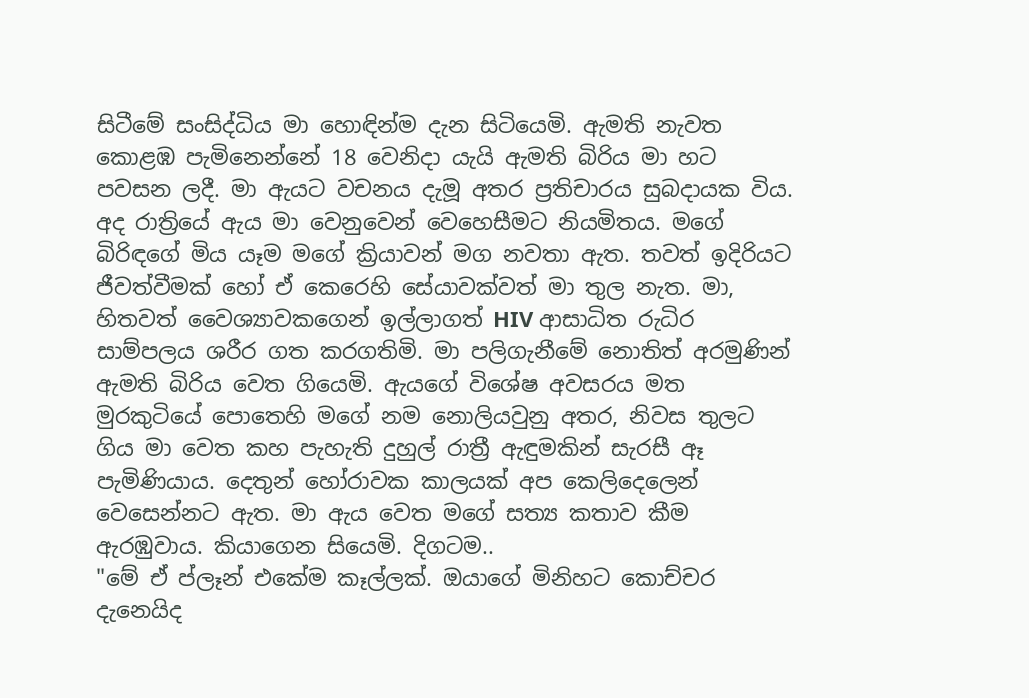සිටීමේ සංසිද්ධිය මා හොඳින්ම දැන සිටියෙමි. ඇමති නැවත කොළඹ පැමිනෙන්නේ 18 වෙනිදා යැයි ඇමති බිරිය මා හට පවසන ලදී. මා ඇයට වචනය දැමූ අතර ප්‍රතිචාරය සුබදායක විය. අද රාත්‍රියේ ඇය මා වෙනුවෙන් වෙහෙසීමට නියමිතය. මගේ බිරිඳගේ මිය යෑම මගේ ක්‍රියාවන් මග නවතා ඇත. තවත් ඉදිරියට ජීවත්වීමක් හෝ ඒ කෙරෙහි සේයාවක්වත් මා තුල නැත. මා, හිතවත් වෛශ්‍යාවකගෙන් ඉල්ලාගත් HIV ආසාධිත රුධිර සාම්පලය ශරීර ගත කරගතිමි. මා පලිගැනීමේ නොතිත් අරමුණින් ඇමති බිරිය වෙත ගියෙමි. ඇයගේ විශේෂ අවසරය මත මුරකුටියේ පොතෙහි මගේ නම නොලියවුනු අතර, නිවස තුලට ගිය මා වෙත කහ පැහැති දුහුල් රාත්‍රී ඇඳුමකින් සැරසී ඈ පැමිණියාය. දෙතුන් හෝරාවක කාලයක් අප කෙලිදෙලෙන් වෙසෙන්නට ඇත. මා ඇය වෙත මගේ සත්‍ය කතාව කීම ඇරඹුවාය. කියාගෙන සියෙමි. දිගටම..
"මේ ඒ ප්ලෑන් එකේම කෑල්ලක්. ඔයාගේ මිනිහට කොච්චර දැනෙයිද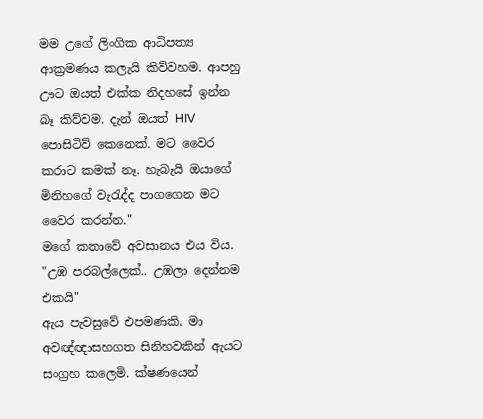මම උගේ ලිංගික ආධිපත්‍ය ආක්‍රමණය කලැයි කිව්වහම. ආපහු ඌට ඔයත් එක්ක නිදහසේ ඉන්න බෑ කිව්වම. දැන් ඔයත් HIV පොසිටිව් කෙනෙක්. මට වෛර කරාට කමක් නෑ. හැබැ‍යි ඔයාගේ මිනිහගේ වැරැද්ද පාගගෙන මට වෛර කරන්න."
මගේ කතාවේ අවසානය එය විය.
"උඹ පරබල්ලෙක්.. උඹලා දෙන්නම එකයි"
ඇය පැවසුවේ එපමණකි. මා අවඥ්ඥාසහගත සිනිහවකින් ඇයට සංග්‍රහ කලෙමි. ක්ෂණයෙන්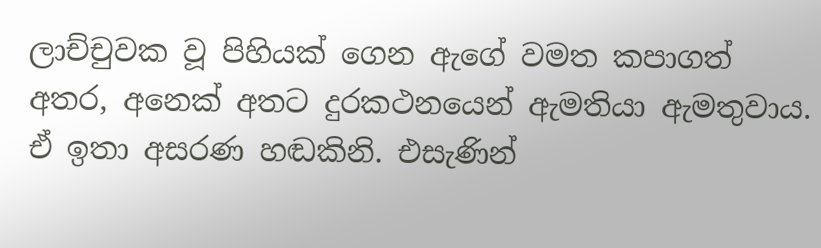ලාච්චුවක වූ පිහියක් ගෙන ඇගේ වමත කපාගත් අතර, අනෙක් අතට දුරකථනයෙන් ඇමතියා ඇමතුවාය. ඒ ඉතා අසරණ හඬකිනි. එසැණින්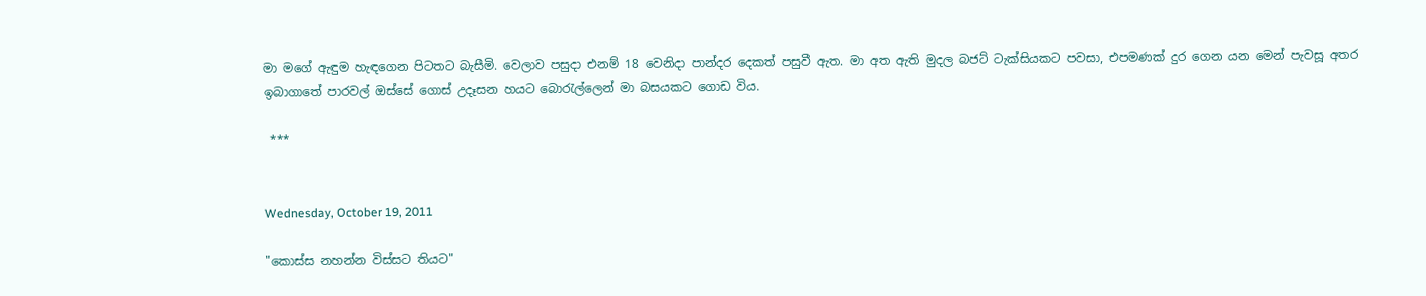මා මගේ ඇඳුම හැඳගෙන පිටතට බැසීමි. වෙලාව පසුදා එනම් 18 වෙනිදා පාන්දර දෙකත් පසුවී ඇත. මා අත ඇති මුදල බජට් ටැක්සියකට පවසා, එපමණක් දුර ගෙන යන මෙන් පැවසූ අතර ඉබාගාතේ පාරවල් ඔස්සේ ගොස් උදෑසන හයට බොරැල්ලෙන් මා බසයකට ගොඩ විය.

 ***


Wednesday, October 19, 2011

"කොස්ස නහන්න විස්සට තියට"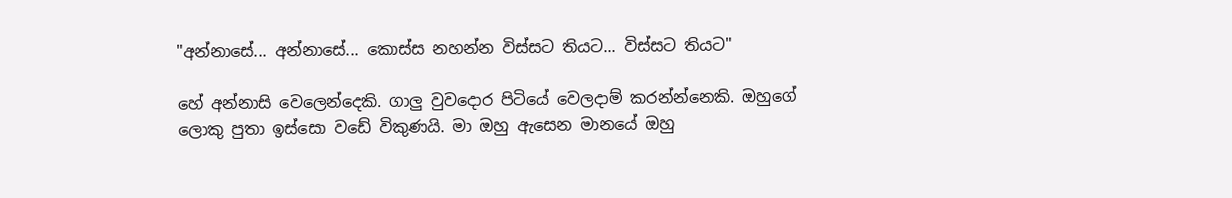"අන්නාසේ... අන්නාසේ... කොස්ස නහන්න විස්සට තියට... විස්සට තියට"

හේ අන්නාසි වෙලෙන්දෙකි. ගාලු වුවදොර පිටියේ වෙලදාම් කරන්න්නෙකි. ඔහුගේ ලොකු පුතා ඉස්සො වඩේ විකුණයි. මා ඔහු ඇසෙන මානයේ ඔහු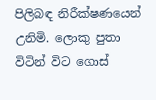පිලිබඳ නිරීක්ෂණයෙන් උනිමි. ලොකු පුතා විටින් විට ගොස්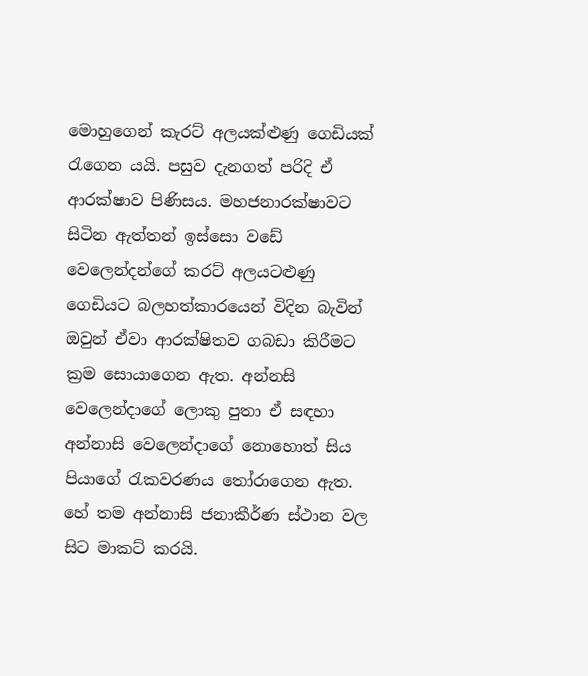මොහුගෙන් කැරට් අලයක්ළුණු ගෙඩියක් රැගෙන යයි. පසුව දැනගත් පරිදි ඒ ආරක්ෂාව පිණිසය. මහජනාරක්ෂාවට සිටින ඇත්තන් ඉස්සො වඩේ වෙලෙන්දන්ගේ කරට් අලයටළුණු ගෙඩියට බලහත්කාරයෙන් විදින බැවින් ඔවුන් ඒවා ආරක්ෂිතව ගබඩා කිරීමට ක්‍රම සොයාගෙන ඇත. අන්නසි වෙලෙන්දාගේ ලොකු පුතා ඒ සඳහා අන්නාසි වෙලෙන්දාගේ නොහොත් සිය පියාගේ රැකවරණය තෝරාගෙන ඇත. හේ තම අන්නාසි ජනාකීර්ණ ස්ථාන වල සිට මාකට් කරයි.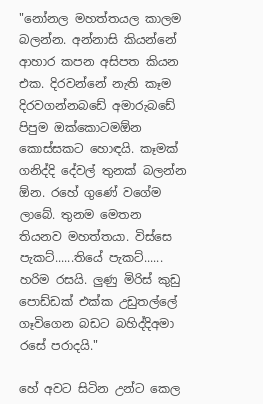"නෝනල මහත්තයල කාලම බලන්න. අන්නාසි කියන්නේ ආහාර කපන අසිපත කියන එක. දිරවන්නේ නැති කෑම දිරවගන්නබඩේ අමාරුබඩේ පිපුම ඔක්කොටමඕන කොස්සකට හොඳයි. කෑමක් ගනිද්දි දේවල් තුනක් බලන්න ඕන. රහේ ගුණේ වගේම ලාබේ. තුනම මෙතන තියනව මහත්තයා. විස්සෙ පැකට්......තියේ පැකට්...... හරිම රසයි. ලුණු මිරිස් කුඩු පොඩ්ඩක් එක්ක උඩුතල්ලේ ගෑවිගෙන බඩට බහිද්දිඅමා රසේ පරාදයි."

හේ අවට සිටින උන්ට කෙල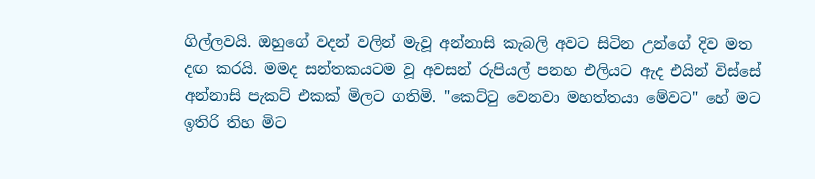ගිල්ලවයි. ඔහුගේ වදන් වලින් මැවූ අන්නාසි කැබලි අවට සිටින උන්ගේ දිව මත දඟ කරයි. මමද සන්තකයටම වූ අවසන් රුපියල් පනහ එලියට ඇද එයින් විස්සේ අන්නාසි පැකට් එකක් මිලට ගතිමි. "කෙට්ටු වෙනවා මහත්තයා මේවට" හේ මට ඉතිරි තිහ මිට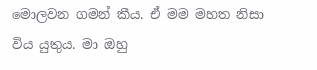මොලවන ගමන් කීය. ඒ මම මහත නිසා විය යුතුය. මා ඔහු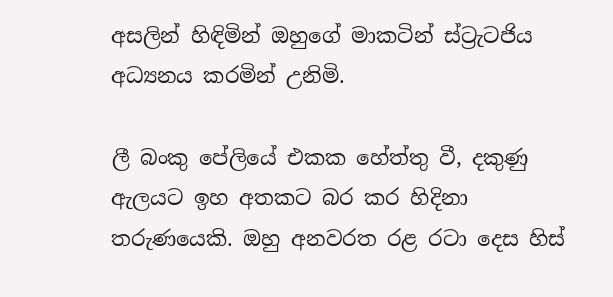අසලින් හිඳිමින් ඔහුගේ මාකටින් ස්ට්‍රැටජිය අධ්‍යනය කරමින් උනිමි.

ලී බංකු පේලියේ එකක හේත්තු වී, දකුණු ඇලයට ඉහ අතකට බර කර හිදිනා තරුණයෙකි. ඔහු අනවරත රළ රටා දෙස හිස්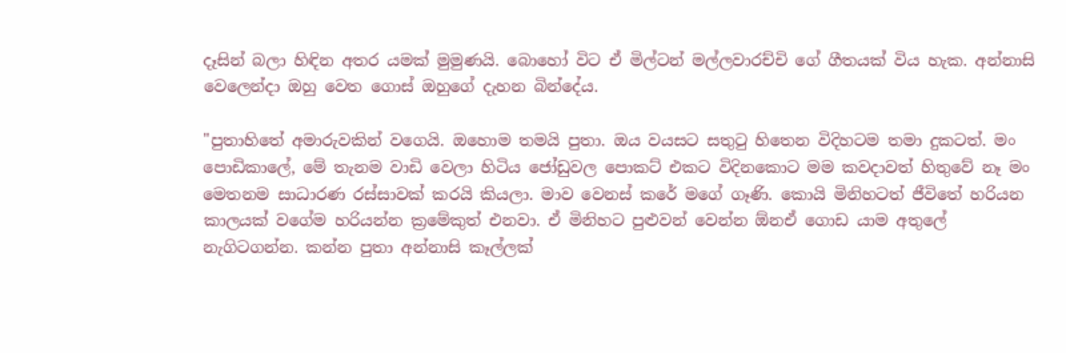දෑසින් බලා හිඳින අතර යමක් මුමුණයි. බොහෝ විට ඒ මිල්ටන් මල්ලවාරච්චි ගේ ගීතයක් විය හැක. අන්නාසි වෙලෙන්දා ඔහු වෙත ගොස් ඔහුගේ දැහන බින්දේය.

"පුතාහිතේ අමාරුවකින් වගෙයි. ඔහොම තමයි පුතා. ඔය වයසට සතුටු හිතෙන විදිහටම තමා දුකටත්. මං පොඩිකාලේ, මේ තැනම වාඩි වෙලා හිටිය ජෝඩුවල පොකට් එකට විදිනකොට මම කවදාවත් හිතුවේ නෑ මං මෙතනම සාධාරණ රස්සාවක් කරයි කියලා. මාව වෙනස් කරේ මගේ ගෑණි. කොයි මිනිහටත් ජීවිතේ හරියන කාලයක් වගේම හරියන්න ක්‍රමේකුත් එනවා. ඒ මිනිහට පුළුවන් වෙන්න ඕනඒ ගොඩ යාම අතුලේ නැගිටගන්න. කන්න පුතා අන්නාසි කෑල්ලක්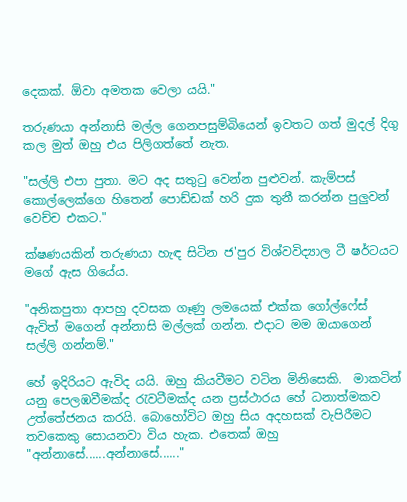දෙකක්. ඕවා අමතක වෙලා යයි."

තරුණයා අන්නාසි මල්ල ගෙනපසුම්බියෙන් ඉවතට ගත් මුදල් දිගු කල මුත් ඔහු එය පිලිගත්තේ නැත.

"සල්ලි එපා පුතා. මට අද සතුටු වෙන්න පුළුවන්. කැම්පස් කොල්ලෙක්ගෙ හිතෙන් පොඩ්ඩක් හරි දුක තුනී කරන්න පුලුවන් වෙච්ච එකට."

ක්ෂණයකින් තරුණයා හැඳ සිටින ජ'පුර විශ්වවිද්‍යාල ටී ෂර්ටයට මගේ ඇස ගියේය.

"අනිකපුතා ආපහු දවසක ගෑණු ලමයෙක් එක්ක ගෝල්ෆේස් ඇවිත් මගෙන් අන්නාසි මල්ලක් ගන්න. එදාට මම ඔයාගෙන් සල්ලි ගන්නම්."

හේ ඉදිරියට ඇවිද යයි. ඔහු කියවීමට වටින මිනිසෙකි.  මාකටින් යනු පෙලඹවීමක්ද රැවටීමක්ද යන ප්‍රස්ථාරය හේ ධනාත්මකව උත්තේජනය කරයි. බොහෝවිට ඔහු සිය අදහසක් වැපිරීමට තවකෙකු සොයනවා විය හැක. එතෙක් ඔහු "අන්නාසේ......අන්නාසේ......"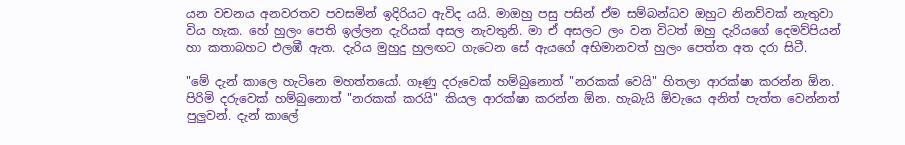යන වචනය අනවරතව පවසමින් ඉදිරියට ඇවිද යයි. මාඔහු පසු පසින් ඒම සම්බන්ධව ඔහුට නිනව්වක් නැතුවා විය හැක. හේ හුලං පෙති ඉල්ලන දැරියක් අසල නැවතුනි. මා ඒ අසලට ලං වන විටත් ඔහු දැරියගේ දෙමව්පියන් හා කතාබහට එලඹී ඇත. දැරිය මුහුදු හුලඟට ගැටෙන සේ ඇයගේ අභිමානවත් හුලං පෙත්ත අත දරා සිටී.

"මේ දැන් කාලෙ හැටිනෙ මහත්තයෝ. ගෑණු දරුවෙක් හම්බුනොත් "නරකක් වෙයි" හිතලා ආරක්ෂා කරන්න ඕන. පිරිමි දරුවෙක් හම්බුනොත් "නරකක් කරයි" කියල ආරක්ෂා කරන්න ඕන. හැබැයි ඕවැයෙ අනිත් පැත්ත වෙන්නත් පුලුවන්. දැන් කාලේ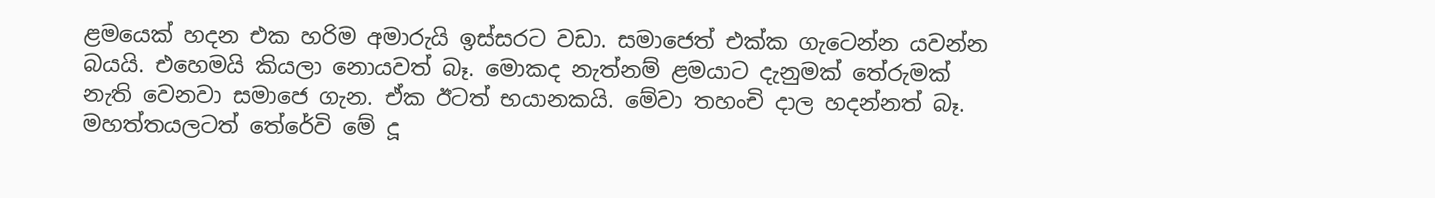ළමයෙක් හදන එක හරිම අමාරුයි ඉස්සරට වඩා. සමාජෙත් එක්ක ගැටෙන්න යවන්න බයයි. එහෙමයි කියලා නොයවත් බෑ. මොකද නැත්නම් ළමයාට දැනුමක් තේරුමක් නැති වෙනවා සමාජෙ ගැන. ඒක ඊටත් භයානකයි. මේවා තහංචි දාල හදන්නත් බෑ. මහත්තයලටත් තේරේවි මේ දූ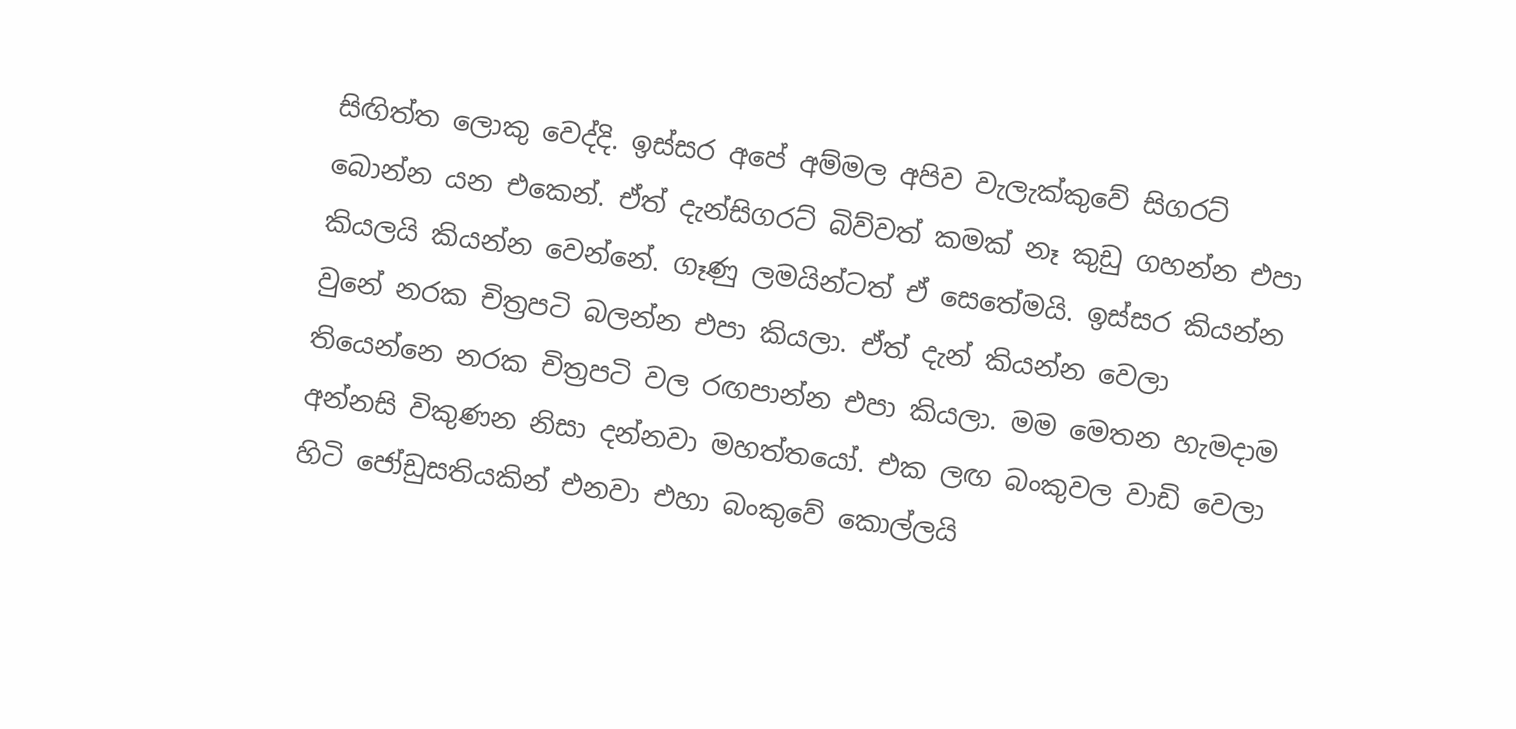සිඟිත්ත ලොකු වෙද්දි. ඉස්සර අපේ අම්මල අපිව වැලැක්කුවේ සිගරට් බොන්න යන එකෙන්. ඒත් දැන්සිගරට් බිව්වත් කමක් නෑ කුඩු ගහන්න එපා කියලයි කියන්න වෙන්නේ. ගෑණු ලමයින්ටත් ඒ සෙතේමයි. ඉස්සර කියන්න වුනේ නරක චිත්‍රපටි බලන්න එපා කියලා. ඒත් දැන් කියන්න වෙලා තියෙන්නෙ නරක චිත්‍රපටි වල රඟපාන්න එපා කියලා. මම මෙතන හැමදාම අන්නසි විකුණන නිසා දන්නවා මහත්තයෝ. එක ලඟ බංකුවල වාඩි වෙලා හිටි ජෝඩුසතියකින් එනවා එහා බංකුවේ කොල්ලයි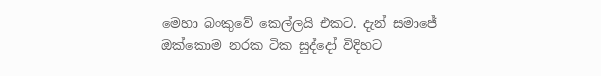මෙහා බංකුවේ කෙල්ලයි එකට. දැන් සමාජේ ඔක්කොම නරක ටික සුද්දෝ විදිහට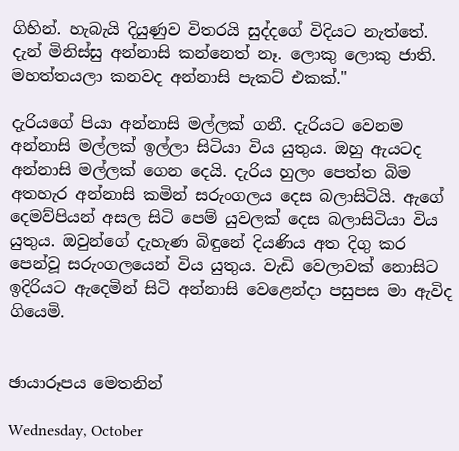ගිහින්. හැබැයි දියුණුව විතරයි සුද්දගේ විදියට නැත්තේ. දැන් මිනිස්සු අන්නාසි කන්නෙත් නෑ. ලොකු ලොකු ජාති. මහත්තයලා කනවද අන්නාසි පැකට් එකක්."

දැරියගේ පියා අන්නාසි මල්ලක් ගනී. දැරියට වෙනම අන්නාසි මල්ලක් ඉල්ලා සිටියා විය යුතුය. ඔහු ඇයටද අන්නාසි මල්ලක් ගෙන දෙයි. දැරිය හුලං පෙත්ත බිම අතහැර අන්නාසි කමින් සරුංගලය දෙස බලාසිටියි. ඇගේ දෙමව්පියන් අසල සිටි පෙම් යුවලක් දෙස බලාසිටියා විය යුතුය. ඔවුන්ගේ දැහැණ බිඳුනේ දියණිය අත දිගු කර පෙන්වූ සරුංගලයෙන් විය යුතුය. වැඩි වෙලාවක් නොසිට ඉදිරියට ඇදෙමින් සිටි අන්නාසි වෙළෙන්දා පසුපස මා ඇවිද ගියෙමි.


ඡායාරූපය මෙතනින්

Wednesday, October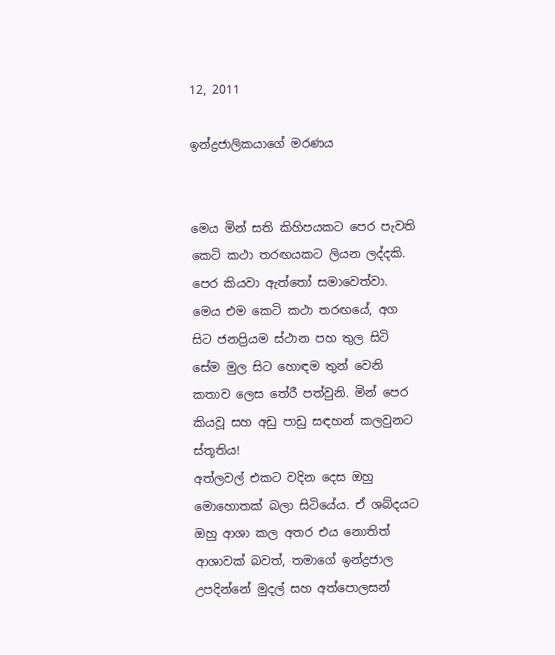12, 2011

ඉන්ද්‍රජාලිකයාගේ මරණය


මෙය මින් සති කිහිපයකට පෙර පැවති කෙටි කථා තරඟයකට ලියන ලද්දකි. පෙර කියවා ඇත්තෝ සමාවෙත්වා. මෙය එම කෙටි කථා තරඟයේ, අග සිට ජනප්‍රියම ස්ථාන පහ තුල සිටි සේම මුල සිට හොඳම තුන් වෙනි කතාව ලෙස තේරී පත්වුනි. මින් පෙර කියවූ සහ අඩු පාඩු සඳහන් කලවුනට ස්තූතිය!
අත්ලවල් එකට වදින දෙස ඔහු මොහොතක් බලා සිටියේය. ඒ ශබ්දයට ඔහු ආශා කල අතර එය නොතිත් ආශාවක් බවත්, තමාගේ ඉන්ද්‍රජාල උපදින්නේ මුදල් සහ අත්පොලසන්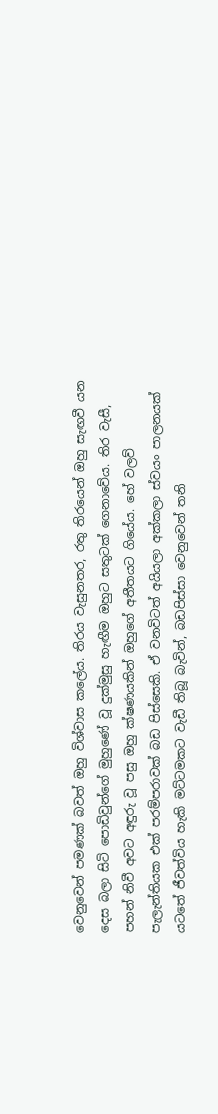වෙනුවෙන් පමණක් බවත් ඔහු විශ්වාස කලේය. තිරය වැසුනතර, රතු තිරයෙන් ඔහු සැඟවී යන දෙස බලා සිටි පොඩිවුන්ගේ මුහුණේ වූ දුක්මුසු හැඟීම ඔහුට සතුටක් ගෙනාවේය. තිර වැසී, පහන් නිවී අවට අඳුරු වූ පසු ඔහු ක්ෂණයකින් ඔහුගේ අතීතයට ගියේය. හේ වලව් පැලැන්තියක එක් පරම්පරාවක් බඩ පිස්සෙකි. ඒ වනවිටත් අයියලා අක්කලා ස්වයං පාලනයක් යටතේ ජීවත්විය හැකි මට්ටමකට වැඩී තිබූ බැවින්, බඩපිස්සා වෙනුවෙන් තනි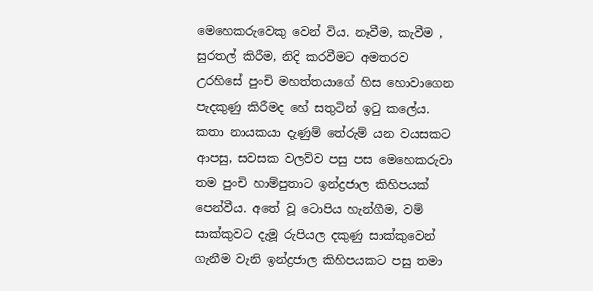මෙහෙකරුවෙකු වෙන් විය. නෑවීම, කැවීම , සුරතල් කිරීම, නිදි කරවීමට අමතරව උරහිසේ පුංචි මහත්තයාගේ හිස හොවාගෙන පැදකුණු කිරීමද හේ සතුටින් ඉටු කලේය. කතා නායකයා දැණුම් තේරුම් යන වයසකට ආපසු, සවසක වලව්ව පසු පස මෙහෙකරුවා තම පුංචි හාම්පුතාට ඉන්ද්‍රජාල කිහිපයක් පෙන්වීය. අතේ වූ ටොපිය හැන්ගීම, වම් සාක්කුවට දැමූ රුපියල දකුණු සාක්කුවෙන් ගැනීම වැනි ඉන්ද්‍රජාල කිහිපයකට පසු තමා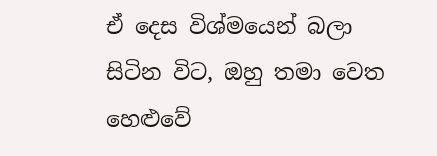ඒ දෙස විශ්මයෙන් බලා සිටින විට, ඔහු තමා වෙත හෙළුවේ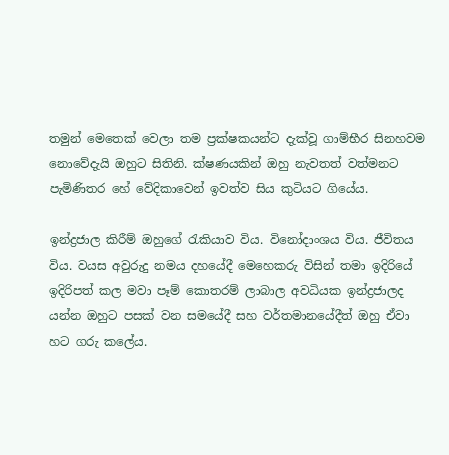තමුන් මෙතෙක් වෙලා තම ප්‍රක්ෂකයන්ට දැක්වූ ගාම්භීර සිනහවම නොවේදැයි ඔහුට සිතිනි. ක්ෂණයකින් ඔහු නැවතත් වත්මනට පැමිණිතර හේ වේදිකාවෙන් ඉවත්ව සිය කුටියට ගියේය.

ඉන්ද්‍රජාල කිරීම් ඔහුගේ රැකියාව විය. විනෝදාංශය විය. ජීවිතය විය. වයස අවුරුදු නමය දහයේදී මෙහෙකරු විසින් තමා ඉදිරියේ ඉදිරිපත් කල මවා පෑම් කොතරම් ලාබාල අවධියක ඉන්ද්‍රජාලද යන්න ඔහුට පසක් වන සමයේදී සහ වර්තමානයේදීත් ඔහු ඒවා හට ගරු කලේය.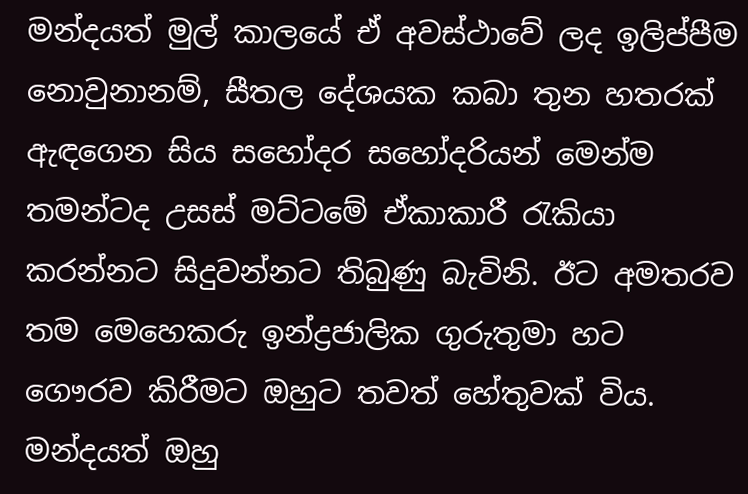මන්දයත් මුල් කාලයේ ඒ අවස්ථාවේ ලද ඉලිප්පීම නොවුනානම්, සීතල දේශයක කබා තුන හතරක් ඇඳගෙන සිය සහෝදර සහෝදරියන් මෙන්ම තමන්ටද උසස් මට්ටමේ ඒකාකාරී රැකියා කරන්නට සිදුවන්නට තිබුණු බැවිනි. ඊට අමතරව තම මෙහෙකරු ඉන්ද්‍රජාලික ගුරුතුමා හට ගෞරව කිරීමට ඔහුට තවත් හේතුවක් විය. මන්දයත් ඔහු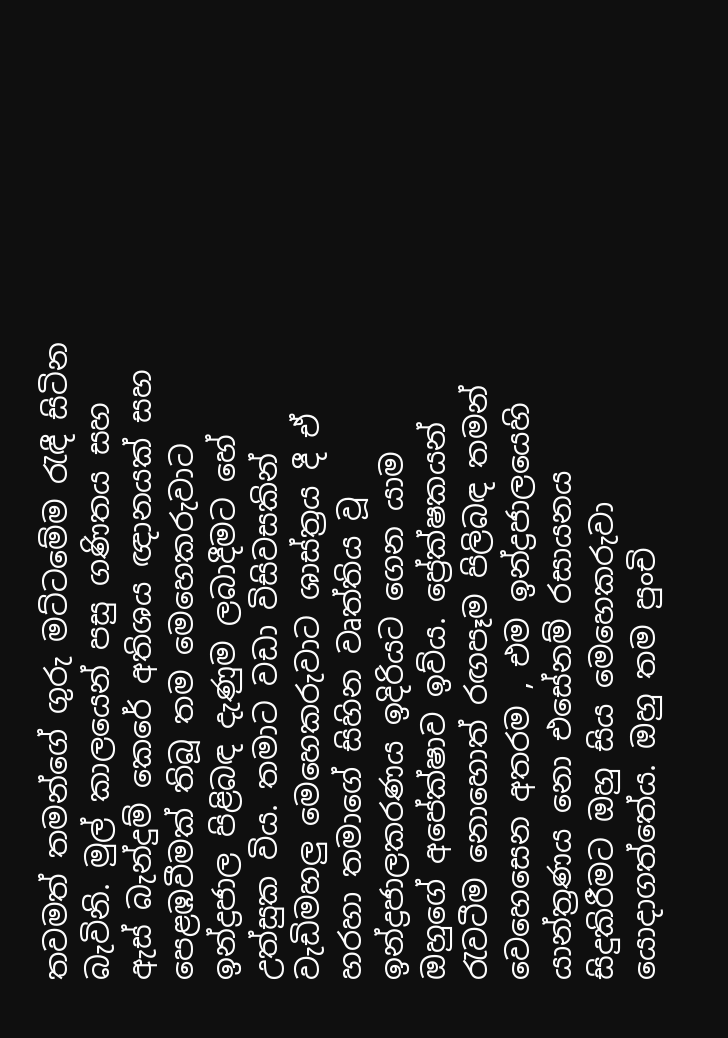තවමත් තමන්ගේ ගුරු මට්ටමේම රැඳී සිටින බැවිනි. මුල් කාලයෙන් පසු ගණිතය සහ ඇස් බැන්දුම් කෙරේ අතිශය ඥානයක් සහ පෙළඹවීමක් තිබූ තම මෙහෙකරුවාට ඉන්ද්‍රජාල පිළිබඳ දැණුම ලබාදීමට හේ උත්සුක විය. තමාට වඩා විසිවසකින් වැඩිමහලු මෙහෙකරුවාට ශාස්ත්‍රය දී ඒ හරහා තමාගේ සිහින වෘත්තිය වූ ඉන්ද්‍රජාලකරණය ඉදිරියට ගෙන යාම ඔහුගේ අපේක්ෂාව ඉව්ය. ප්‍රේක්ෂකයන් රැවටීම නොහොත් රඟපෑම පිලිබඳ තමන් වෙහෙසෙන අතරම , එම ඉන්ද්‍රජාලයෙහි යාන්ත්‍රණය නො එසේනම් රසායනය සිදුකිරීමට ඔහු සිය මෙහෙකරුවා යොදාගත්තේය. ඔහු තම පුංචි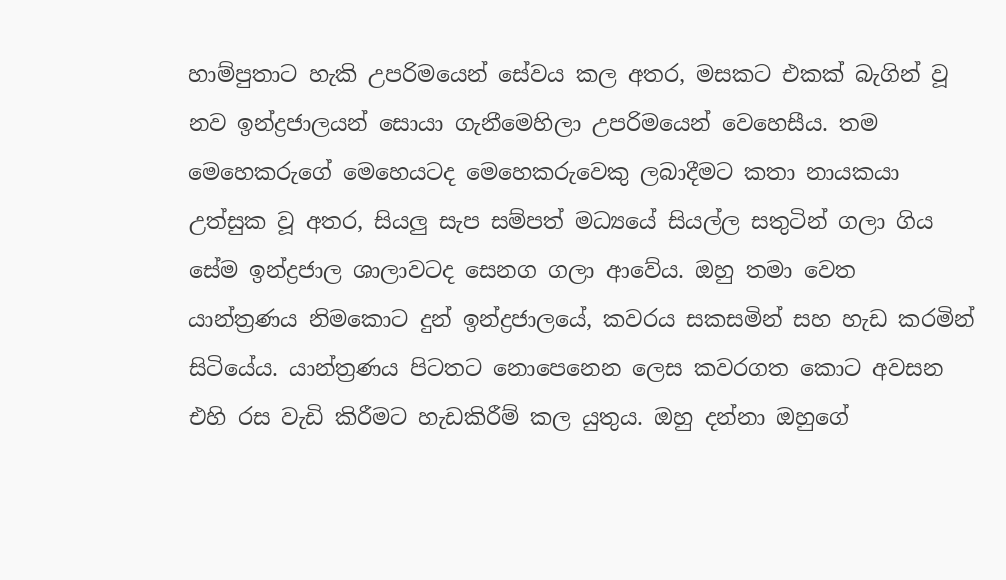හාම්පුතාට හැකි උපරිමයෙන් සේවය කල අතර, මසකට එකක් බැගින් වූ නව ඉන්ද්‍රජාලයන් සොයා ගැනීමෙහිලා උපරිමයෙන් වෙහෙසීය. තම මෙහෙකරුගේ මෙහෙයටද මෙහෙකරුවෙකු ලබාදීමට කතා නායකයා උත්සුක වූ අතර, සියලු සැප සම්පත් මධ්‍යයේ සියල්ල සතුටින් ගලා ගිය සේම ඉන්ද්‍රජාල ශාලාවටද සෙනග ගලා ආවේය. ඔහු තමා වෙත යාන්ත්‍රණය නිමකොට දුන් ඉන්ද්‍රජාලයේ, කවරය සකසමින් සහ හැඩ කරමින් සිටියේය. යාන්ත්‍රණය පිටතට නොපෙනෙන ලෙස කවරගත කොට අවසන එහි රස වැඩි කිරීමට හැඩකිරීම් කල යුතුය. ඔහු දන්නා ඔහුගේ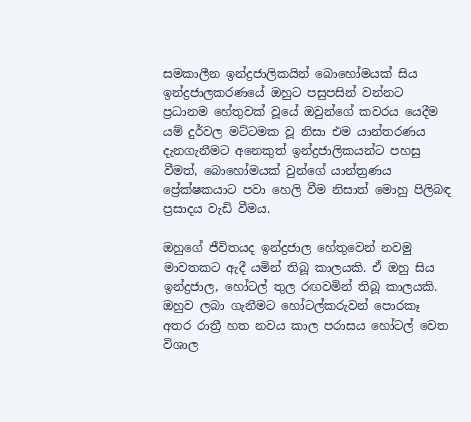සමකාලීන ඉන්ද්‍රජාලිකයින් බොහෝමයක් සිය ඉන්ද්‍රජාලකරණයේ ඔහුට පසුපසින් වන්නට ප්‍රධානම හේතුවක් වූයේ ඔවුන්ගේ කවරය යෙදීම යම් දුර්වල මට්ටමක වූ නිසා එම යාන්තරණය දැනගැනීමට අනෙකුත් ඉන්ද්‍රජාලිකයන්ට පහසු වීමත්, බොහෝමයක් වුන්ගේ යාන්ත්‍රණය ප්‍රේක්ෂකයාට පවා හෙලි වීම නිසාත් මොහු පිලිබඳ ප්‍රසාදය වැඩි වීමය.

ඔහුගේ ජීවිතයද ඉන්ද්‍රජාල හේතුවෙන් නවමු මාවතකට ඇදී යමින් තිබූ කාලයකි. ඒ ඔහු සිය ඉන්ද්‍රජාල, හෝටල් තුල රඟවමින් තිබූ කාලයකි. ඔහුව ලබා ගැනීමට හෝටල්කරුවන් පොරකෑ අතර රාත්‍රී හත නවය කාල පරාසය හෝටල් වෙත විශාල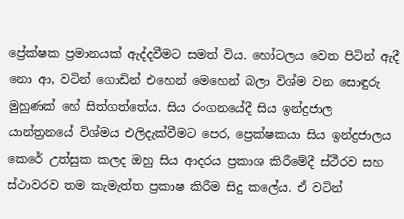ප්‍රේක්ෂක ප්‍රමානයක් ඇද්දවීමට සමත් විය. හෝටලය වෙත පිටින් ඇදී නො ආ, වටින් ගොඩින් එහෙන් මෙහෙන් බලා විශ්ම වන සොඳුරු මුහුණක් හේ සිත්ගත්තේය. සිය රංගනයේදී සිය ඉන්ද්‍රජාල යාන්ත්‍රනයේ විශ්මය එලිදැක්වීමට පෙර, ප්‍රෙක්ෂකයා සිය ඉන්ද්‍රජාලය කෙරේ උත්සුක කලද ඔහු සිය ආදරය ප්‍රකාශ කිරීමේදී ස්ථීරව සහ ස්ථාවරව තම කැමැත්ත ප්‍රකාෂ කිරීම සිදු කලේය. ඒ වටින්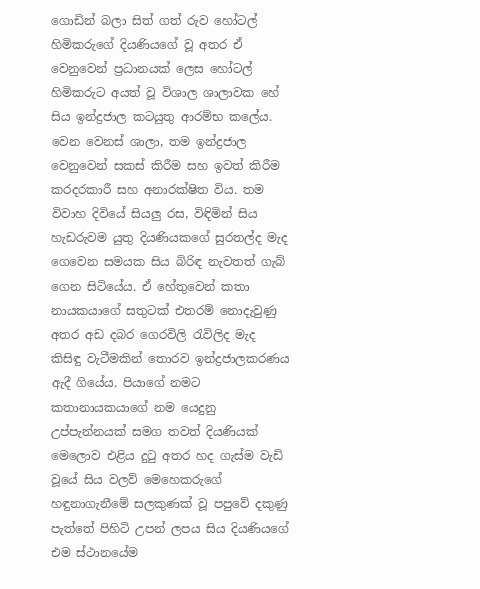ගොඩින් බලා සිත් ගත් රුව හෝටල් හිමිකරුගේ දියණියගේ වූ අතර ඒ වෙනුවෙන් ප්‍රධානයක් ලෙස හෝටල් හිමිකරුට අයත් වූ විශාල ශාලාවක හේ සිය ඉන්ද්‍රජාල කටයුතු ආරම්භ කලේය. වෙන වෙනස් ශාලා, තම ඉන්ද්‍රජාල වෙනුවෙන් සකස් කිරීම සහ ඉවත් කිරීම කරදරකාරී සහ අනාරක්ෂිත විය. තම විවාහ දිවියේ සියලු රස, විඳිමින් සිය හැඩරුවම යුතු දියණියකගේ සුරතල්ද මැද ගෙවෙන සමයක සිය බිරිඳ නැවතත් ගැබ් ගෙන සිටියේය. ඒ හේතුවෙන් කතා නායකයාගේ සතුටක් එතරම් නොදැවුණු අතර අඩ දබර ගෙරවිලි රැවිලිද මැද කිසිඳු වැටීමකින් තොරව ඉන්ද්‍රජාලකරණය ඇදී ගියේය. පියාගේ නමට කතානායකයාගේ නම යෙදුනු උප්පැන්නයක් සමග තවත් දියණියක් මෙලොව එළිය දුටු අතර හද ගැස්ම වැඩි වූයේ සිය වලව් මෙහෙකරුගේ හඳුනාගැනීමේ සලකුණක් වූ පපුවේ දකුණු පැත්තේ පිහිටි උපන් ලපය සිය දියණියගේ එම ස්ථානයේම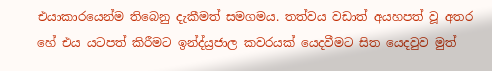එයාකාරයෙන්ම තිබෙනු දැකීමත් සමගමය. තත්වය වඩාත් අයහපත් වූ අතර හේ එය යටපත් කිරීමට ඉන්ද්ය්‍රජාල කවරයක් යෙදවීමට සිත යෙදවුව මුත්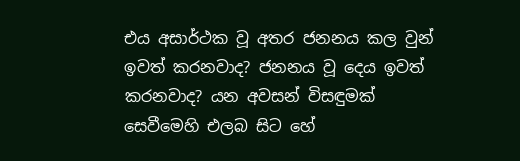එය අසාර්ථක වූ අතර ජනනය කල වුන් ඉවත් කරනවාද? ජනනය වූ දෙය ඉවත් කරනවාද? යන අවසන් විසඳුමක් සෙවීමෙහි එලබ සිට හේ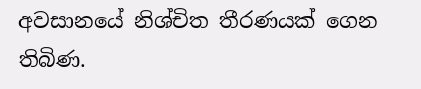අවසානයේ නිශ්චිත තීරණයක් ගෙන තිබිණ.